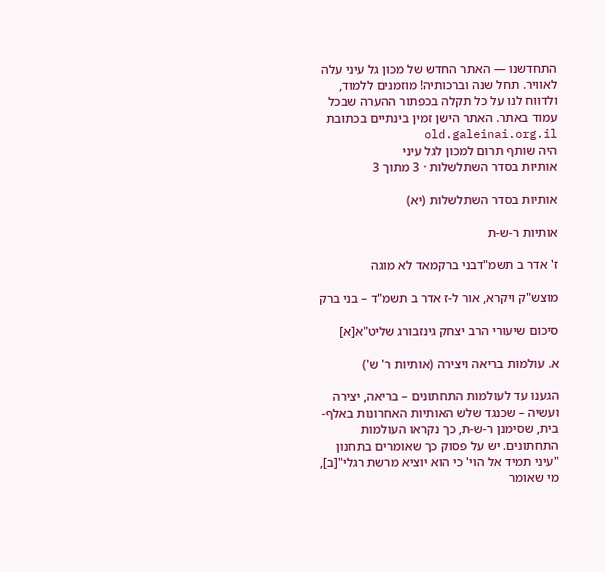התחדשנו — האתר החדש של מכון גל עיני עלה לאוויר. תחל שנה וברכותיה! מוזמנים ללמוד, ולדווח לנו על כל תקלה בכפתור ההערה שבכל עמוד באתר. האתר הישן זמין בינתיים בכתובת old.galeinai.org.il
היה שותף תרום למכון לגל עיני
אותיות בסדר השתלשלות · 3 מתוך 3

אותיות בסדר השתלשלות (יא)

אותיות ר-ש-ת

ז' אדר ב תשמ"דבני ברקמאד לא מוגה

מוצש"ק ויקרא, אור ל-ז אדר ב תשמ"ד – בני ברק

סיכום שיעורי הרב יצחק גינזבורג שליט"א[א]

א. עולמות בריאה ויצירה (אותיות ר' ש')

הגענו עד לעולמות התחתונים – בריאה, יצירה ועשיה – שכנגד שלש האותיות האחרונות באלף-בית, שסימנן ר-ש-ת, כך נקראו העולמות התחתונים. יש על פסוק כך שאומרים בתחנון "עיני תמיד אל הוי' כי הוא יוציא מרשת רגלי"[ב], מי שאומר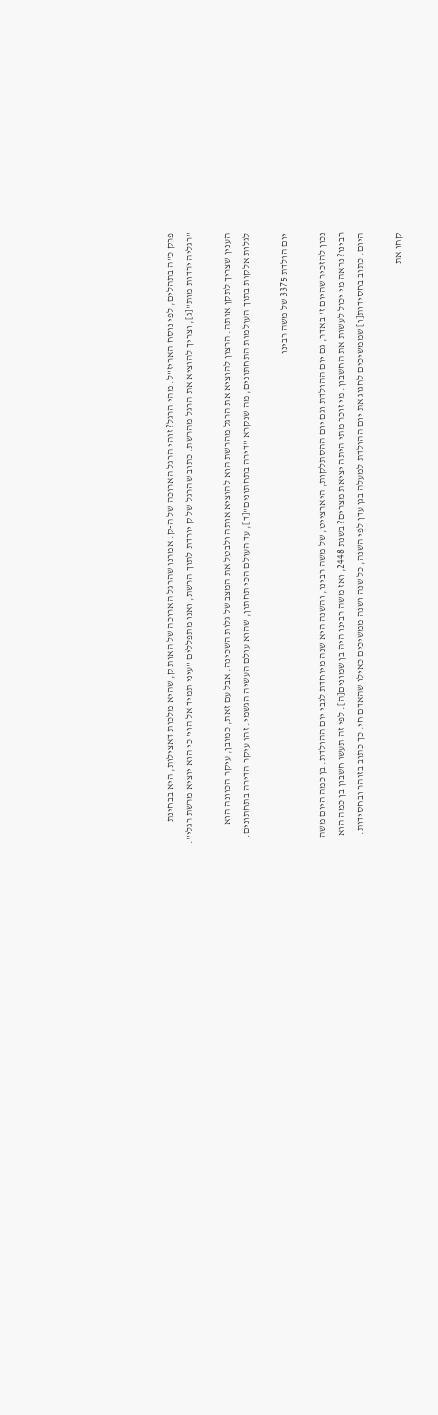פרק כ"ה בתהלים, לפי נוסח האריז"ל. מהי הרגל? זוהי הרגל הארוכה של ה-ק. אמרנו שהרגל הארוכה של האות ק, שהיא מלכות דאצילות, היא בבחינת "רגליה יֹרדות מות"[ג], וצריך להוציא את הרגל מהרשת. כתוב שהרגל של ק יורדת לתוך הרשת, ואנו מתפללים "עיני תמיד אל הוי' כי הוא יוציא מרשת רגלי".

הענין שצריך לתקן אותה. הרצון להוציא את הרגל מהרשת הוא להוציא אותה ולבטל את המצב של גלות השכינה. אבל עם זאת, כמובן, עיקר הכוונה הוא לגלות אלקות בתוך העולמות התחתונים, מה שנקרא "דירה בתחתונים"[ד], עד העולם הכי תחתון, שהוא עולם העשיה הגשמי. זהו עיקר הדירה בתחתונים.

יום הולדת 3375 של משה רבינו

נכון להזכיר שהיום ז' באדר, גם יום ההולדת וגם יום ההסתלקות, היארצייט, של משה רבינו, והשנה היא שנה מיוחדת לגבי יום ההולדת. בן כמה היום משה רבינו? נראה מי יכול לעשות את החשבון. מי זוכר מתי היתה יציאת מצרים? בשנת 2448, ואז משה רבינו היה בן שמונים[ה]. לפי זה תעשו חשבון בן כמה הוא היום. כתוב בחסידות[ו] שממשיכים לחגוג את יום ההולדת למעלה בגן עדן לפי השנה, כל שנה ושנה ממשיכים כאילו שהאדם חי. כך כתוב בזוהר ובחסידות.

קחו את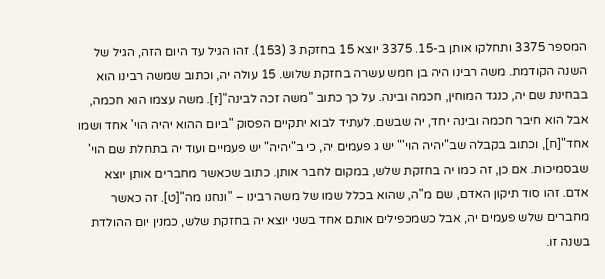המספר 3375 ותחלקו אותן ב-15. 3375 יוצא 15 בחזקת 3 (153). זהו הגיל עד היום הזה, הגיל של השנה הקודמת. משה רבינו היה בן חמש עשרה בחזקת שלוש. 15 עולה יה, וכתוב שמשה רבינו הוא בבחינת שם יה, כנגד המוחין, חכמה ובינה. על כך כתוב "משה זכה לבינה"[ז]. משה עצמו הוא חכמה, אבל הוא חיבר חכמה ובינה יחד, יה שבשם. לעתיד לבוא יתקיים הפסוק "ביום ההוא יהיה הוי' אחד ושמו אחד"[ח], וכתוב בקבלה שב"יהיה הוי'" יש ג פעמים יה, כי ב"יהיה" יש פעמיים ועוד יה בתחלת שם הוי' שבסמיכות. אם כן, זה כמו יה בחזקת שלש, במקום לחבר אותן. כתוב שכאשר מחברים אותן יוצא אדם. זהו סוד תיקון האדם, שם מ"ה, שהוא בכלל שמו של משה רבינו – "ונחנו מה"[ט]. זה כאשר מחברים שלש פעמים יה, אבל כשמכפילים אותם אחד בשני יוצא יה בחזקת שלש, כמנין יום ההולדת בשנה זו.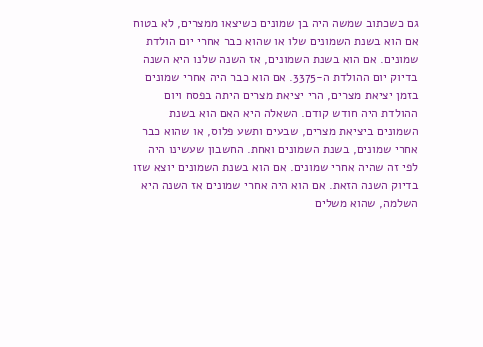גם כשכתוב שמשה היה בן שמונים כשיצאו ממצרים, לא בטוח אם הוא בשנת השמונים שלו או שהוא כבר אחרי יום הולדת שמונים. אם הוא בשנת השמונים, אז השנה שלנו היא השנה בדיוק יום ההולדת ה-3375. אם הוא כבר היה אחרי שמונים בזמן יציאת מצרים, הרי יציאת מצרים היתה בפסח ויום ההולדת היה חודש קודם. השאלה היא האם הוא בשנת השמונים ביציאת מצרים, שבעים ותשע פלוס, או שהוא כבר אחרי שמונים, בשנת השמונים ואחת. החשבון שעשינו היה לפי זה שהיה אחרי שמונים. אם הוא בשנת השמונים יוצא שזו בדיוק השנה הזאת. אם הוא היה אחרי שמונים אז השנה היא השלמה, שהוא משלים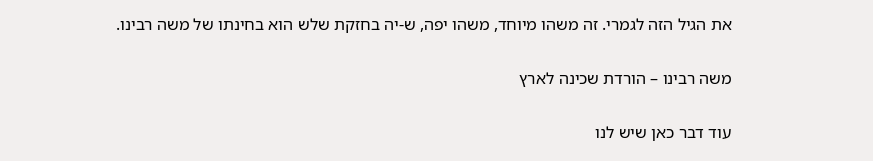את הגיל הזה לגמרי. זה משהו מיוחד, משהו יפה, ש-יה בחזקת שלש הוא בחינתו של משה רבינו.

משה רבינו – הורדת שכינה לארץ

עוד דבר כאן שיש לנו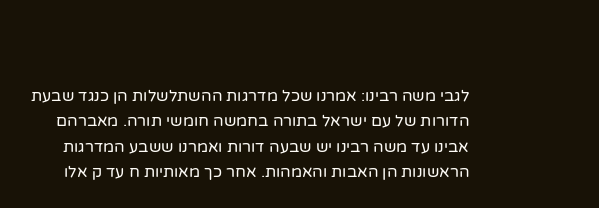לגבי משה רבינו: אמרנו שכל מדרגות ההשתלשלות הן כנגד שבעת הדורות של עם ישראל בתורה בחמשה חומשי תורה. מאברהם אבינו עד משה רבינו יש שבעה דורות ואמרנו ששבע המדרגות הראשונות הן האבות והאמהות. אחר כך מאותיות ח עד ק אלו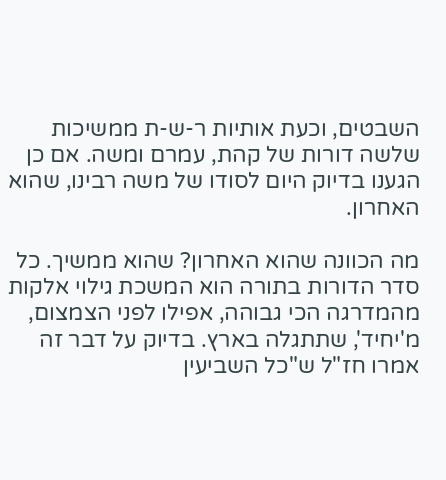השבטים, וכעת אותיות ר-ש-ת ממשיכות שלשה דורות של קהת, עמרם ומשה. אם כן הגענו בדיוק היום לסודו של משה רבינו, שהוא האחרון.

מה הכוונה שהוא האחרון? שהוא ממשיך. כל סדר הדורות בתורה הוא המשכת גילוי אלקות מהמדרגה הכי גבוהה, אפילו לפני הצמצום, מ'יחיד', שתתגלה בארץ. בדיוק על דבר זה אמרו חז"ל ש"כל השביעין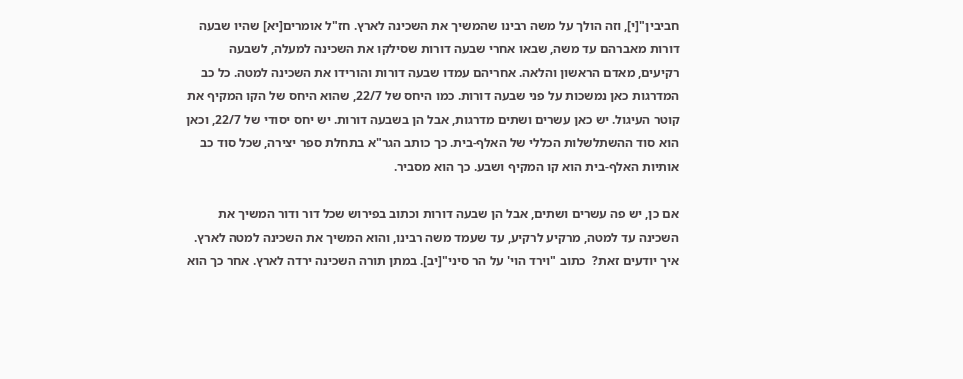חביבין"[י], וזה הולך על משה רבינו שהמשיך את השכינה לארץ. חז"ל אומרים[יא] שהיו שבעה דורות מאברהם עד משה, שבאו אחרי שבעה דורות שסילקו את השכינה למעלה, לשבעה רקיעים, מאדם הראשון והלאה. אחריהם עמדו שבעה דורות והורידו את השכינה למטה. כל כב המדרגות כאן נמשכות על פני שבעה דורות. כמו היחס של 22/7, שהוא היחס של הקו המקיף את קוטר העיגול. יש כאן עשרים ושתים מדרגות, אבל הן בשבעה דורות. יש יחס יסודי של 22/7, וכאן הוא סוד ההשתלשלות הכללי של האלף-בית. כך כותב הגר"א בתחלת ספר יצירה, שכל סוד כב אותיות האלף-בית הוא קו המקיף ושבע. כך הוא מסביר.

אם כן, יש פה עשרים ושתים, אבל הן שבעה דורות וכתוב בפירוש שכל דור ודור המשיך את השכינה עד למטה, מרקיע לרקיע, עד שעמד משה רבינו, והוא המשיך את השכינה למטה לארץ. איך יודעים זאת?  כתוב "וירד הוי' על הר סיני"[יב]. במתן תורה השכינה ירדה לארץ. אחר כך הוא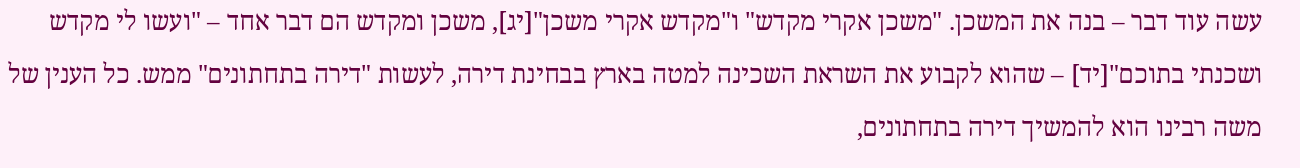עשה עוד דבר – בנה את המשכן. "משכן אקרי מקדש" ו"מקדש אקרי משכן"[יג], משכן ומקדש הם דבר אחד – "ועשו לי מקדש ושכנתי בתוכם"[יד] – שהוא לקבוע את השראת השכינה למטה בארץ בבחינת דירה, לעשות "דירה בתחתונים" ממש. כל הענין של משה רבינו הוא להמשיך דירה בתחתונים,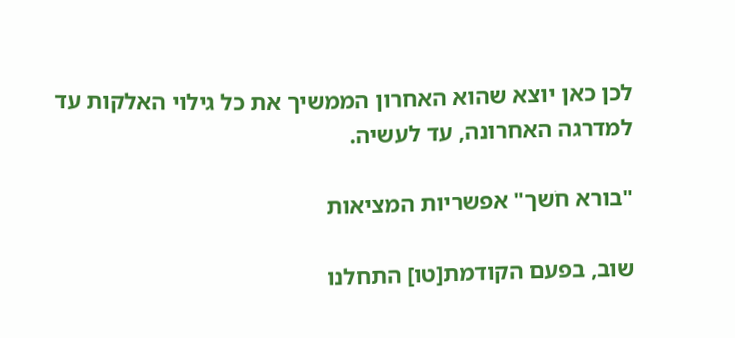לכן כאן יוצא שהוא האחרון הממשיך את כל גילוי האלקות עד למדרגה האחרונה, עד לעשיה.

"בורא חֹשך" אפשריות המציאות

שוב, בפעם הקודמת[טו] התחלנו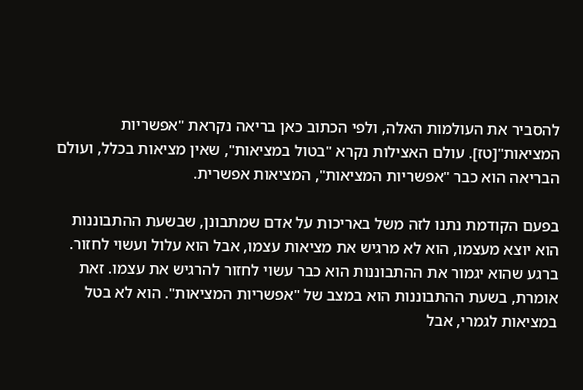להסביר את העולמות האלה, ולפי הכתוב כאן בריאה נקראת "אפשריות המציאות"[טז]. עולם האצילות נקרא "בטול במציאות", שאין מציאות בכלל, ועולם הבריאה הוא כבר "אפשריות המציאות", המציאות אפשרית.

בפעם הקודמת נתנו לזה משל באריכות על אדם שמתבונן, שבשעת ההתבוננות הוא יוצא מעצמו, הוא לא מרגיש את מציאות עצמו, אבל הוא עלול ועשוי לחזור. ברגע שהוא יגמור את ההתבוננות הוא כבר עשוי לחזור להרגיש את עצמו. זאת אומרת, בשעת ההתבוננות הוא במצב של "אפשריות המציאות". הוא לא בטל במציאות לגמרי, אבל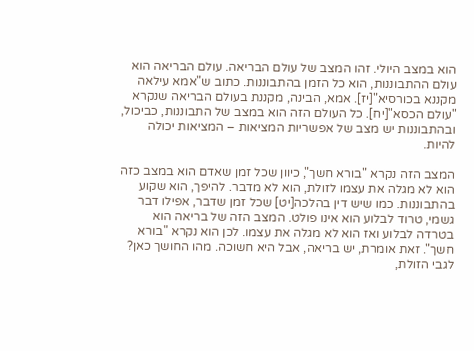הוא במצב היולי. זהו המצב של עולם הבריאה. עולם הבריאה הוא עולם ההתבוננות, הוא כל הזמן בהתבוננות. כתוב ש"אמא עילאה מקננא בכורסיא"[יז]. אמא, הבינה, מקננת בעולם הבריאה שנקרא "עולם הכסא"[יח]. כל העולם הזה הוא במצב של התבוננות, כביכול, ובהתבוננות יש מצב של אפשריות המציאות – המציאות יכולה להיות.

המצב הזה נקרא "בורא חשך", כיוון שכל זמן שאדם הוא במצב כזה הוא לא מגלה את עצמו לזולת, הוא לא מדבר. להיפך, הוא שקוע בהתבוננות. כמו שיש דין בהלכה[יט] שכל זמן שדבר, אפילו דבר גשמי, טרוד לבלוע הוא אינו פולט. המצב הזה של בריאה הוא בטרדה לבלוע ואז הוא לא מגלה את עצמו. לכן הוא נקרא "בורא חשך". זאת אומרת, יש בריאה, אבל היא חשוכה. מהו החושך כאן? לגבי הזולת,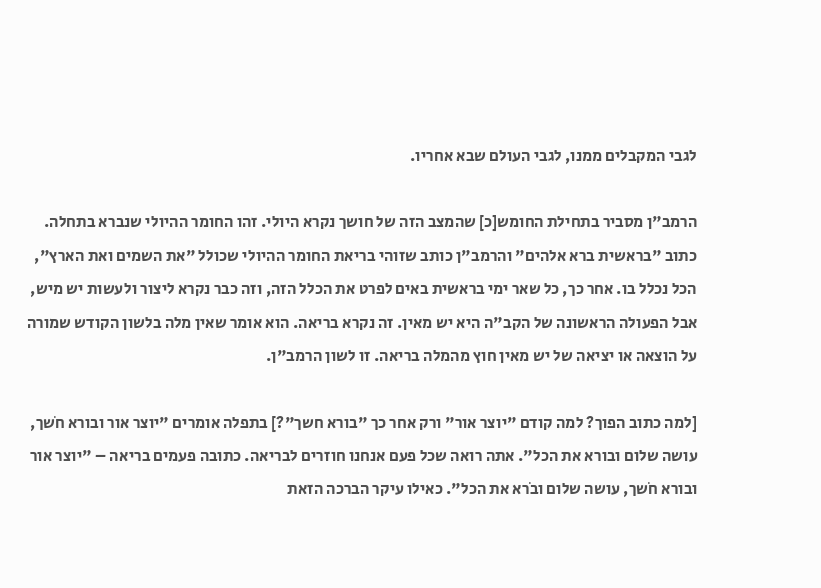לגבי המקבלים ממנו, לגבי העולם שבא אחריו.

הרמב"ן מסביר בתחילת החומש[כ] שהמצב הזה של חושך נקרא היולי. זהו החומר ההיולי שנברא בתחלה. כתוב "בראשית ברא אלהים" והרמב"ן כותב שזוהי בריאת החומר ההיולי שכולל "את השמים ואת הארץ", הכל נכלל בו. אחר כך, כל שאר ימי בראשית באים לפרט את הכלל הזה, וזה כבר נקרא ליצור ולעשות יש מיש, אבל הפעולה הראשונה של הקב"ה היא יש מאין. זה נקרא בריאה. הוא אומר שאין מלה בלשון הקודש שמורה על הוצאה או יציאה של יש מאין חוץ מהמלה בריאה. זו לשון הרמב"ן.

[למה כתוב הפוך? למה קודם "יוצר אור" ורק אחר כך "בורא חשך"?] בתפלה אומרים "יוצר אור ובורא חֹשך, עושה שלום ובורא את הכל". אתה רואה שכל פעם אנחנו חוזרים לבריאה. כתובה פעמים בריאה – "יוצר אור ובורא חֹשך, עושה שלום ובֹרא את הכל". כאילו עיקר הברכה הזאת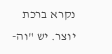נקרא ברכת יוצר. יש "וה-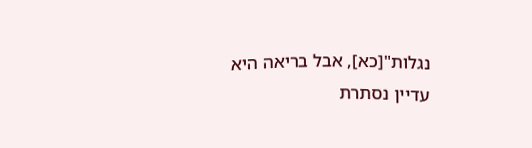נגלות"[כא], אבל בריאה היא עדיין נסתרת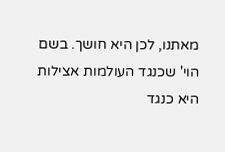מאתנו, לכן היא חושך. בשם הוי' שכנגד העולמות אצילות היא כנגד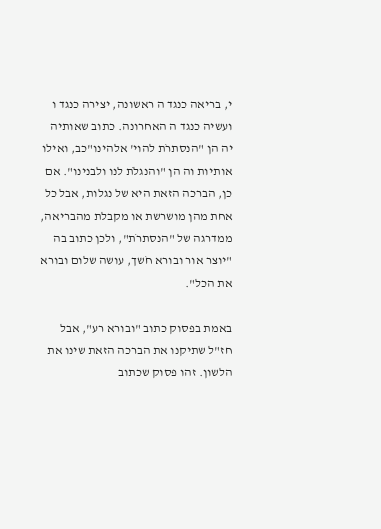י, בריאה כנגד ה ראשונה, יצירה כנגד ו ועשיה כנגד ה האחרונה. כתוב שאותיה יה הן "הנסתרֹת להוי' אלהינו"כב, ואילו אותיות וה הן "והנגלֹת לנו ולבנינו". אם כן, הברכה הזאת היא של נגלות, אבל כל אחת מהן מושרשת או מקבלת מהבריאה, ממדרגה של "הנסתרֹת", ולכן כתוב בה "יוצר אור ובורא חֹשך, עושה שלום ובורא את הכל".

באמת בפסוק כתוב "ובורא רע", אבל חז"ל שתיקנו את הברכה הזאת שינו את הלשון. זהו פסוק שכתוב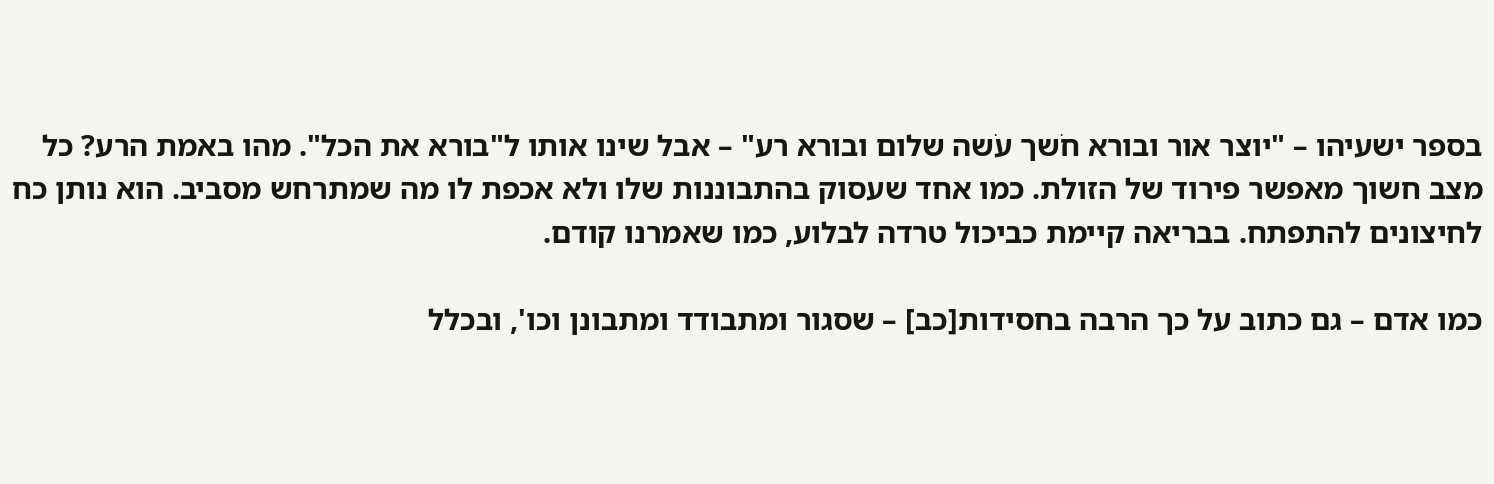בספר ישעיהו – "יוצר אור ובורא חֹשך עֹשה שלום ובורא רע" – אבל שינו אותו ל"בורא את הכל". מהו באמת הרע? כל מצב חשוך מאפשר פירוד של הזולת. כמו אחד שעסוק בהתבוננות שלו ולא אכפת לו מה שמתרחש מסביב. הוא נותן כח לחיצונים להתפתח. בבריאה קיימת כביכול טרדה לבלוע, כמו שאמרנו קודם.

כמו אדם – גם כתוב על כך הרבה בחסידות[כב] – שסגור ומתבודד ומתבונן וכו', ובכלל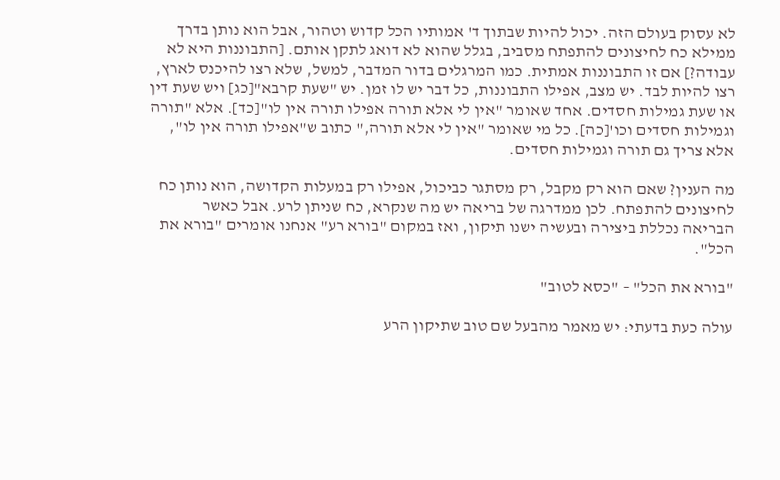לא עסוק בעולם הזה. יכול להיות שבתוך ד' אמותיו הכל קדוש וטהור, אבל הוא נותן בדרך ממילא כח לחיצונים להתפתח מסביב, בגלל שהוא לא דואג לתקן אותם. [התבוננות היא לא עבודה?] אם זו התבוננות אמתית. כמו המרגלים בדור המדבר, למשל, שלא רצו להיכנס לארץ, רצו להיות לבד. יש מצב, אפילו התבוננות, כל דבר יש לו זמן. יש "שעת קרבא"[כג] ויש שעת דין או שעת גמילות חסדים. אחד שאומר "אין לי אלא תורה אפילו תורה אין לו"[כד]. אלא "תורה וגמילות חסדים וכו'[כה]. כל מי שאומר "אין לי אלא תורה," כתוב ש"אפילו תורה אין לו", אלא צריך גם תורה וגמילות חסדים.

מה הענין? שאם הוא רק מקבל, רק מסתגר כביכול, אפילו רק במעלות הקדושה, הוא נותן כח לחיצונים להתפתח. לכן ממדרגה של בריאה יש מה שנקרא, כח שניתן לרע. אבל כאשר הבריאה נכללת ביצירה ובעשיה ישנו תיקון, ואז במקום "בורא רע" אנחנו אומרים "בורא את הכל".

"בורא את הכל" – "כסא לטוב"

עולה כעת בדעתי: יש מאמר מהבעל שם טוב שתיקון הרע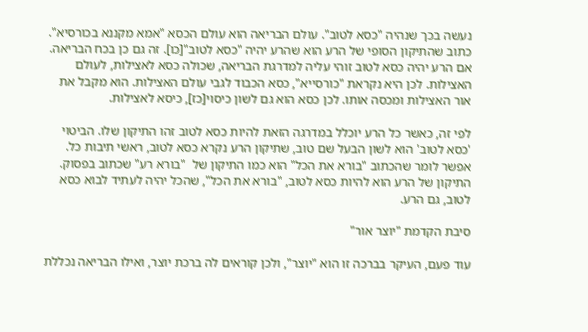נעשה בכך שנהיה "כסא לטוב". עולם הבריאה הוא עולם הכסא "אמא מקננא בכורסיא". כתוב שהתיקון הסופי של הרע הוא שהרע יהיה "כסא לטוב"[כו]. זה גם כן בכח הבריאה. אם הרע יהיה כסא לטוב זוהי עליה למדרגת הבריאה, שכולה כסא לאצילות, לעולם האצילות. לכן היא נקראת "כורסייא", כסא הכבוד לגבי עולם האצילות. הוא מקבל את אור האצילות ומכסה אותו. לכן כסא הוא גם לשון כיסוי[כז], כיסא לאצילות.

לפי זה, כאשר כל הרע יוכלל במדרגה הזאת להיות כסא לטוב זהו התיקון שלו. הביטוי 'כסא לטוב' הוא לשון הבעל שם טוב, שתיקון הרע נקרא כסא לטוב, ראשי תיבות כל. אפשר לומר שהכתוב "בורא את הכל" הוא כמו התיקון של  "בורא רע" שכתוב בפסוק. התיקון של הרע הוא להיות כסא לטוב, "בורא את הכל", שהכל יהיה לעתיד לבוא כסא לטוב, גם הרע.

סיבת הקדמת "יוצר אור"

עוד פעם, העיקר בברכה זו הוא "יוצר", ולכן קוראים לה ברכת יוצר, ואילו הבריאה נכללת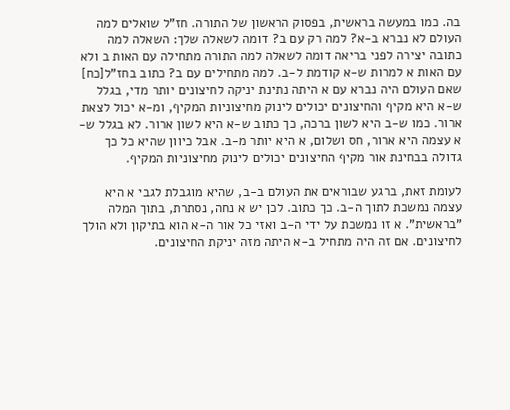בה. כמו במעשה בראשית, בפסוק הראשון של התורה. חז"ל שואלים למה העולם לא נברא ב-א? למה רק עם ב? דומה לשאלה שלך: השאלה למה כתובה יצירה לפני בריאה דומה לשאלה למה התורה מתחילה עם האות ב ולא עם האות א למרות ש-א קודמת ל-ב. למה מתחילים עם ב? כתוב בחז"ל[כח] שאם העולם היה נברא עם א היתה נתינת יניקה לחיצונים יותר מדי, בגלל ש-א היא מקיף והחיצונים יכולים לינוק מחיצוניות המקיף, ומ-א יכול לצאת ארור. כמו ש-ב היא לשון ברכה, כך כתוב ש-א היא לשון ארור. לא בגלל ש-א עצמה היא ארור, חס ושלום, א היא יותר מ-ב. אבל כיוון שהיא כל כך גדולה בבחינת אור מקיף החיצונים יכולים לינוק מחיצוניות המקיף.

לעומת זאת, ברגע שבוראים את העולם ב-ב, שהיא מוגבלת לגבי א היא עצמה נמשכת לתוך ה-ב. כך כתוב. לכן יש א נחה, נסתרת, בתוך המלה "בראשית". א זו נמשכת על ידי ה-ב ואזי כל אור ה-א הוא בתיקון ולא הולך לחיצונים. אם זה היה מתחיל ב-א היתה מזה יניקת החיצונים.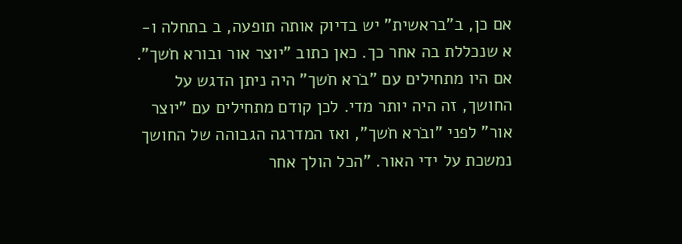אם כן, ב"בראשית" יש בדיוק אותה תופעה, ב בתחלה ו-א שנכללת בה אחר כך. כאן כתוב "יוצר אור ובורא חֹשך". אם היו מתחילים עם "בֹרא חֹשך" היה ניתן הדגש על החושך, זה היה יותר מדי. לכן קודם מתחילים עם "יוצר אור" לפני "ובֹרא חֹשך", ואז המדרגה הגבוהה של החושך נמשכת על ידי האור. "הכל הולך אחר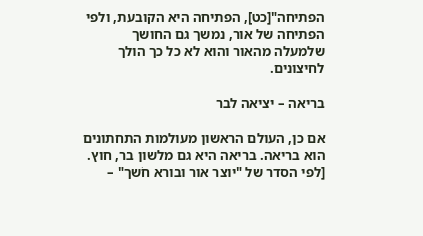הפתיחה"[כט], הפתיחה היא הקובעת, ולפי הפתיחה של אור, נמשך גם החושך שלמעלה מהאור והוא לא כל כך הולך לחיצונים.

בריאה – יציאה לבר

אם כן, העולם הראשון מעולמות התחתונים הוא בריאה. בריאה היא גם מלשון בר, חוץ. [לפי הסדר של "יוצר אור ובורא חֹשך" –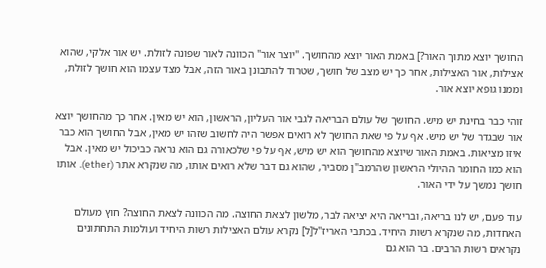החושך יוצא מתוך האור?] באמת האור יוצא מהחושך. "יוצר אור" הכוונה לאור שפונה לזולת. יש אור אלקי, שהוא אצילות, אור האצילות, אחר כך יש מצב של חושך, שטרוד להתבונן באור הזה, אבל מצד עצמו הוא חושך לזולת, וממנו גופא יוצא אור.

זוהי כבר בחינת יש מיש. החושך של עולם הבריאה לגבי אור העליון, הראשון, הוא יש מאין. אחר כך מהחושך יוצא אור שבגדר של יש מיש. אף על פי שאת החושך לא רואים אפשר היה לחשוב שזהו יש מאין, אבל החושך הוא כבר איזו מציאות. באמת האור שיוצא מהחושך הוא יש מיש, אף על פי שלכאורה גם הוא נראה כביכול יש מאין. אבל הוא כמו החומר ההיולי הראשון שהרמב"ן מסביר, שהוא גם דבר שלא רואים אותו, מה שנקרא אתר (ether). אותו חושך נמשך על ידי האור.

עוד פעם, יש לנו בריאה, ובריאה היא יציאה לבר, מלשון לצאת החוצה. מה הכוונה לצאת החוצה? חוץ מעולם האחדות, מה שנקרא רשות היחיד. בכתבי האריז"ל[ל] נקרא עולם האצילות רשות היחיד ועולמות התחתונים נקראים רשות הרבים. בר הוא גם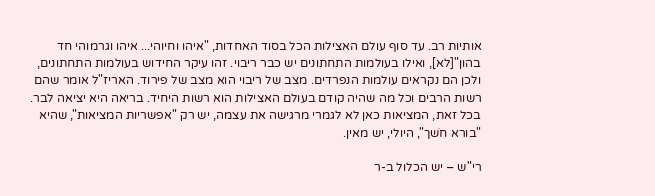אותיות רב. עד סוף עולם האצילות הכל בסוד האחדות, "איהו וחיוהי... איהו וגרמוהי חד בהון"[לא], ואילו בעולמות התחתונים יש כבר ריבוי. זהו עיקר החידוש בעולמות התחתונים, ולכן הם נקראים עולמות הנפרדים. מצב של ריבוי הוא מצב של פירוד. האריז"ל אומר שהם רשות הרבים וכל מה שהיה קודם בעולם האצילות הוא רשות היחיד. בריאה היא יציאה לבר. בכל זאת, המציאות כאן לא לגמרי מרגישה את עצמה, יש רק "אפשריות המציאות", שהיא "בורא חֹשך", היולי, יש מאין.

רי"ש – יש הכלול ב-ר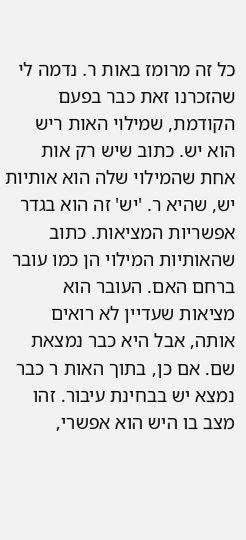כל זה מרומז באות ר. נדמה לי שהזכרנו זאת כבר בפעם הקודמת, שמילוי האות ריש הוא יש. כתוב שיש רק אות אחת שהמילוי שלה הוא אותיות יש, שהיא ר. 'יש' זה הוא בגדר אפשריות המציאות. כתוב שהאותיות המילוי הן כמו עובר ברחם האם. העובר הוא מציאות שעדיין לא רואים אותה, אבל היא כבר נמצאת שם. אם כן, בתוך האות ר כבר נמצא יש בבחינת עיבור. זהו מצב בו היש הוא אפשרי,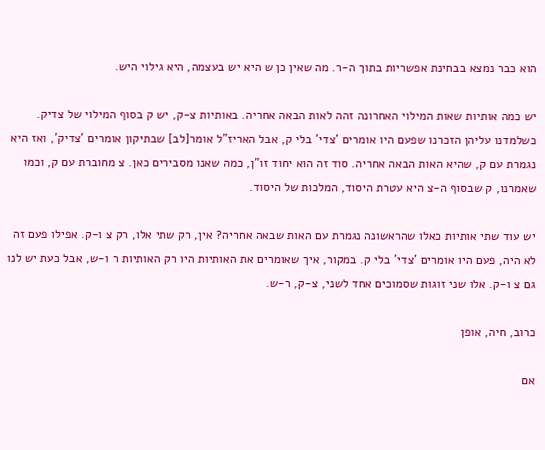הוא כבר נמצא בבחינת אפשריות בתוך ה-ר. מה שאין כן ש היא יש בעצמה, היא גילוי היש.

יש כמה אותיות שאות המילוי האחרונה זהה לאות הבאה אחריה. באותיות צ-ק, יש ק בסוף המילוי של צדיק. כשלמדנו עליהן הזכרנו שפעם היו אומרים 'צדי' בלי ק, אבל האריז"ל אומר[לב] שבתיקון אומרים 'צדיק', ואז היא נגמרת עם ק, שהיא האות הבאה אחריה. סוד זה הוא יחוד זו"ן, כמה שאנו מסבירים כאן. צ מחוברת עם ק, וכמו שאמרנו, ק שבסוף ה-צ היא עטרת היסוד, המלכות של היסוד.

יש עוד שתי אותיות כאלו שהראשונה נגמרת עם האות שבאה אחריה? אין, רק שתי אלו, רק צ ו-ק. אפילו פעם זה לא היה, פעם היו אומרים 'צדי' בלי ק. במקור, איך שאומרים את האותיות היו רק האותיות ר ו-ש, אבל כעת יש לנו גם צ ו-ק. אלו שני זוגות שסמוכים אחד לשני, צ-ק, ר-ש.

כרוב, חיה, אופן

אם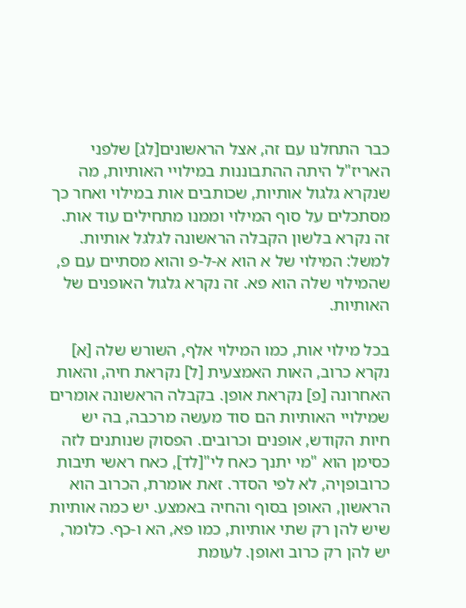כבר התחלנו עם זה, אצל הראשונים[לג] שלפני האריז"ל היתה ההתבוננות במילויי האותיות, מה שנקרא גלגול אותיות, שכותבים אות במילוי ואחר כך מסתכלים על סוף המילוי וממנו מתחילים עוד אות. זה נקרא בלשון הקבלה הראשונה לגלגל אותיות. למשל: המילוי של א הוא א-ל-פ והוא מסתיים עם פ, שהמילוי שלה הוא פא. זה נקרא גלגול האופנים של האותיות.

בכל מילוי אות, כמו המילוי אלף, השורש שלה [א] נקרא כרוב, האות האמצעית [ל] נקראת חיה, והאות האחרונה [פ] נקראת אופן. בקבלה הראשונה אומרים שמילויי האותיות הם סוד מעשה מרכבה, בה יש חיות הקודש, אופנים וכרובים. הפסוק שנותנים לזה כסימן הוא "מי יתנך כאח לי"[לד], כאח ראשי תיבות כרובופןיה, לא לפי הסדר. זאת אומרת, הכרוב הוא הראשון, האופן בסוף והחיה באמצע. יש כמה אותיות שיש להן רק שתי אותיות, כמו פא, הא ו-כף. כלומר, יש להן רק כרוב ואופן. לעומת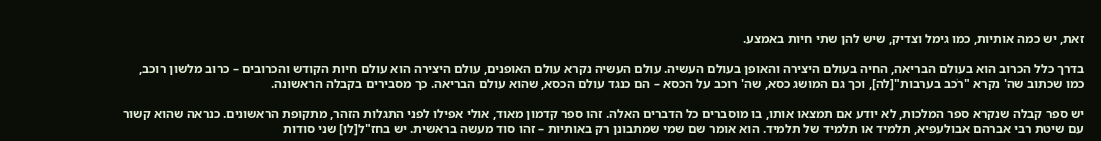זאת, יש כמה אותיות, כמו גימל וצדיק, שיש להן שתי חיות באמצע.

בדרך כלל הכרוב הוא בעולם הבריאה, החיה בעולם היצירה והאופן בעולם העשיה. עולם העשיה נקרא עולם האופנים, עולם היצירה הוא עולם חיות הקודש והכרובים – כרוב מלשון רוכב, כמו שכתוב שה' נקרא "רֹכב בערבות"[לה], וכך גם המושג כסא, שה' רוכב על הכסא – הם כנגד עולם הכסא, שהוא עולם הבריאה. כך מסבירים בקבלה הראשונה.

יש ספר קבלה שנקרא ספר המלכות, לא יודע אם תמצאו אותו, בו מוסברים כל הדברים האלה. זהו ספר קדמון מאוד, אולי אפילו לפני התגלות הזהר, מתקופת הראשונים. כנראה שהוא קשור עם שיטת רבי אברהם אבולעפיא, תלמיד או תלמיד של תלמיד. הוא אומר שם שמי שמתבונן רק באותיות – זהו סוד מעשה בראשית. יש בחז"ל[לו] שני סודות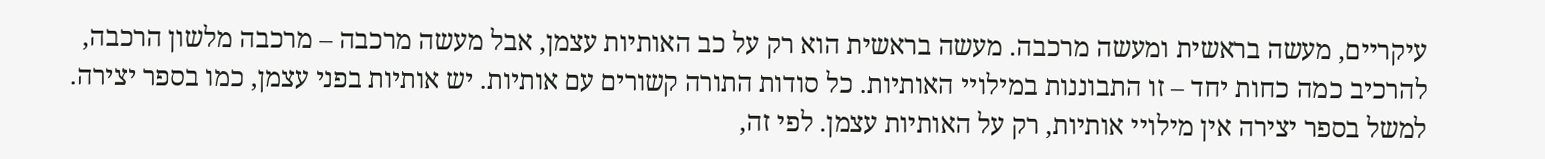עיקריים, מעשה בראשית ומעשה מרכבה. מעשה בראשית הוא רק על כב האותיות עצמן, אבל מעשה מרכבה – מרכבה מלשון הרכבה, להרכיב כמה כחות יחד – זו התבוננות במילויי האותיות. כל סודות התורה קשורים עם אותיות. יש אותיות בפני עצמן, כמו בספר יצירה. למשל בספר יצירה אין מילויי אותיות, רק על האותיות עצמן. לפי זה,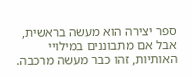ספר יצירה הוא מעשה בראשית, אבל אם מתבוננים במילויי האותיות, זהו כבר מעשה מרכבה.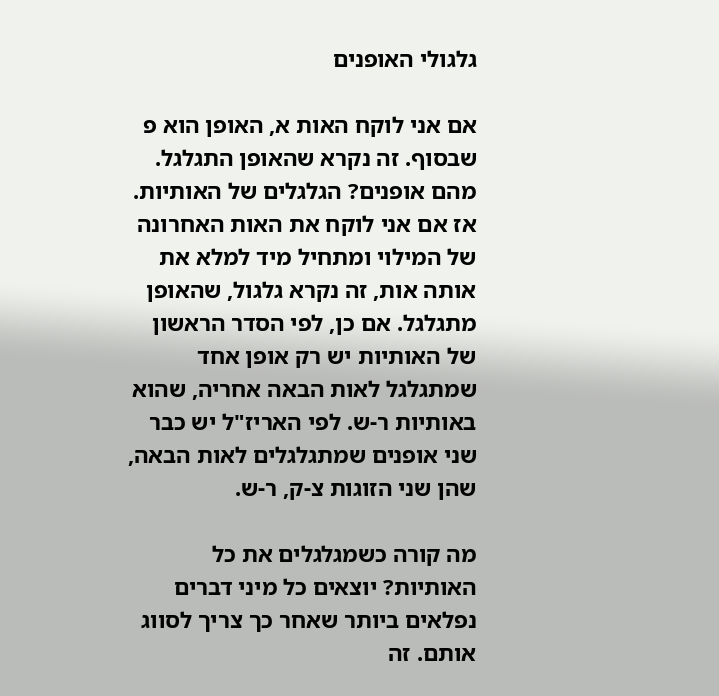גלגולי האופנים

אם אני לוקח האות א, האופן הוא פ שבסוף. זה נקרא שהאופן התגלגל. מהם אופנים? הגלגלים של האותיות. אז אם אני לוקח את האות האחרונה של המילוי ומתחיל מיד למלא את אותה אות, זה נקרא גלגול, שהאופן מתגלגל. אם כן, לפי הסדר הראשון של האותיות יש רק אופן אחד שמתגלגל לאות הבאה אחריה, שהוא באותיות ר-ש. לפי האריז"ל יש כבר שני אופנים שמתגלגלים לאות הבאה, שהן שני הזוגות צ-ק, ר-ש.

מה קורה כשמגלגלים את כל האותיות? יוצאים כל מיני דברים נפלאים ביותר שאחר כך צריך לסווג אותם. זה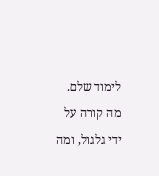לימוד שלם. מה קורה על ידי גלגול, ומה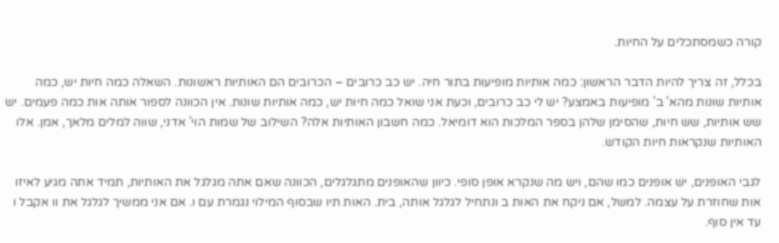קורה כשמסתכלים על החיות.

בכלל, זה צריך להיות הדבר הראשון: כמה אותיות מופיעות בתור חיה. יש כב כרובים – הכרובים הם האותיות ראשונות. השאלה כמה חיות יש, כמה אותיות שונות מהא' ב' מופיעות באמצע? יש לי כב כרובים, וכעת אני שואל כמה חיות יש, כמה אותיות שונות. אין הכוונה לספור אותה אות כמה פעמים. יש שש אותיות, שש חיות, שהסימן שלהן בספר המלכות הוא דומיאל. כמה חשבון האותיות אלה? השילוב של שמות הוי' אדני, שווה למלים מלאך, אמן. אלו האותיות שנקראות חיות הקודש.

לגבי האופנים, יש אופנים כמו שהם, ויש מה שנקרא אופן סופי. כיוון שהאופנים מתגלגלים, הכוונה שאם אתה מגלגל את האותיות, תמיד אתה מגיע לאיזו אות שחוזרת על עצמה. למשל, אם ניקח את האות ב ונתחיל לגלגל אותה, בית. האות תיו שבסוף המילוי נגמרת עם ו. אם אני ממשיך לגלגל את וו אקבל ו עד אין סוף.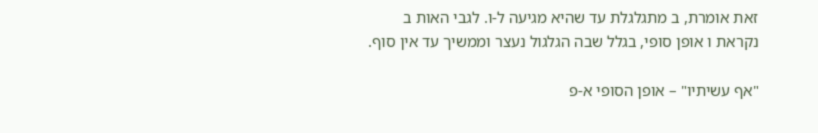זאת אומרת, ב מתגלגלת עד שהיא מגיעה ל-ו. לגבי האות ב נקראת ו אופן סופי, בגלל שבה הגלגול נעצר וממשיך עד אין סוף.

"אף עשיתיו" – אופן הסופי א-פ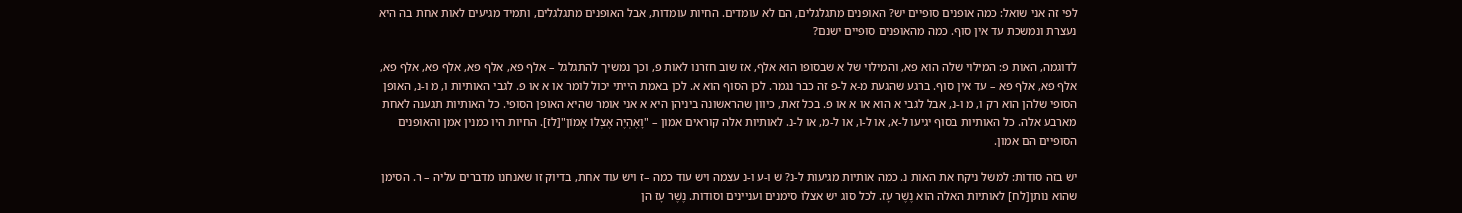לפי זה אני שואל: כמה אופנים סופיים יש? האופנים מתגלגלים, הם לא עומדים. החיות עומדות, אבל האופנים מתגלגלים, ותמיד מגיעים לאות אחת בה היא נעצרת ונמשכת עד אין סוף. כמה מהאופנים סופיים ישנם?

לדוגמה, האות פ: המילוי שלה הוא פא, והמילוי של א שבסופו הוא אלף, אז שוב חזרנו לאות פ, וכך נמשיך להתגלגל – אלף פא, אלף פא, אלף פא, אלף פא, אלף פא, אלף פא – עד אין סוף. ברגע שהגעת מ-א ל-פ זה כבר נגמר. לכן הסוף הוא א. לכן באמת הייתי יכול לומר או א או פ. לגבי האותיות ו, מ ו-נ, האופן הסופי שלהן הוא רק ו, מ ו-נ, אבל לגבי א הוא או א או פ. בכל זאת, כיוון שהראשונה ביניהן היא א אני אומר שהיא האופן הסופי. כל האותיות תגענה לאחת מארבע אלה. כל האותיות בסוף יגיעו ל-א, או ל-ו, או ל-מ, או ל-נ. לאותיות אלה קוראים אמון – "וָאֶהְיֶה אֶצְלוֹ אָמוֹן"[לז]. החיות היו כמנין אמן והאופנים הסופיים הם אמון.

יש בזה סודות: למשל ניקח את האות נ. כמה אותיות מגיעות ל-נ? ש ו-ע ו-נ עצמה ויש עוד כמה –ז ויש עוד אחת, בדיוק זו שאנחנו מדברים עליה – ר. הסימן שהוא נותן[לח] לאותיות האלה הוא נֶשֶׁר עָז. לכל סוג יש אצלו סימנים ועניינים וסודות. נֶשֶׁר עָז הן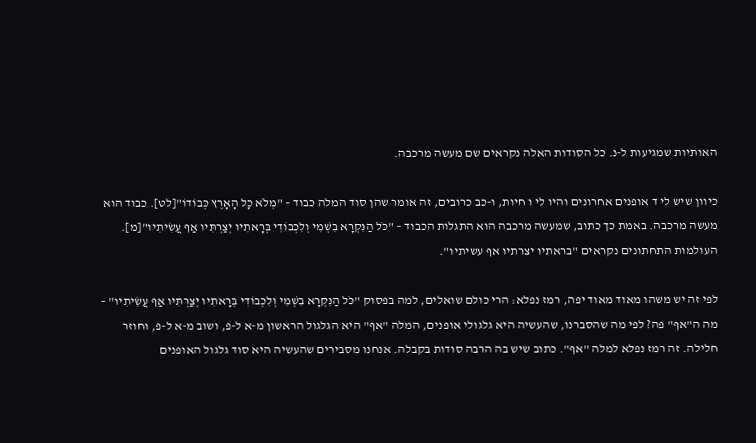האותיות שמגיעות ל-נ. כל הסודות האלה נקראים שם מעשה מרכבה.

כיוון שיש לי ד אופנים אחרונים והיו לי ו חיות, ו-כב כרובים, זה אומר שהן סוד המלה כבוד – "מְלֹא כָל הָאָרֶץ כְּבוֹדוֹ"[לט]. כבוד הוא מעשה מרכבה. באמת כך כתוב, שמעשה מרכבה הוא התגלות הכבוד – "כֹּל הַנִּקְרָא בִשְׁמִי וְלִכְבוֹדִי בְּרָאתִיו יְצַרְתִּיו אַף עֲשִׂיתִיו"[מ]. העולמות התחתונים נקראים "בראתיו יצרתיו אף עשיתיו".

לפי זה יש משהו מאוד מאוד יפה, רמז נפלא: הרי כולם שואלים, למה בפסוק "כֹּל הַנִּקְרָא בִשְׁמִי וְלִכְבוֹדִי בְּרָאתִיו יְצַרְתִּיו אַף עֲשִׂיתִיו" – מה ה"אף" פה? לפי מה שהסברנו, שהעשיה היא גלגולי אופנים, המלה "אף" היא הגלגול הראשון מ-א ל-פ, ושוב מ-א ל-פ, וחוזר חלילה. זה רמז נפלא למלה "אף". כתוב שיש בה הרבה סודות בקבלה. אנחנו מסבירים שהעשיה היא סוד גלגול האופנים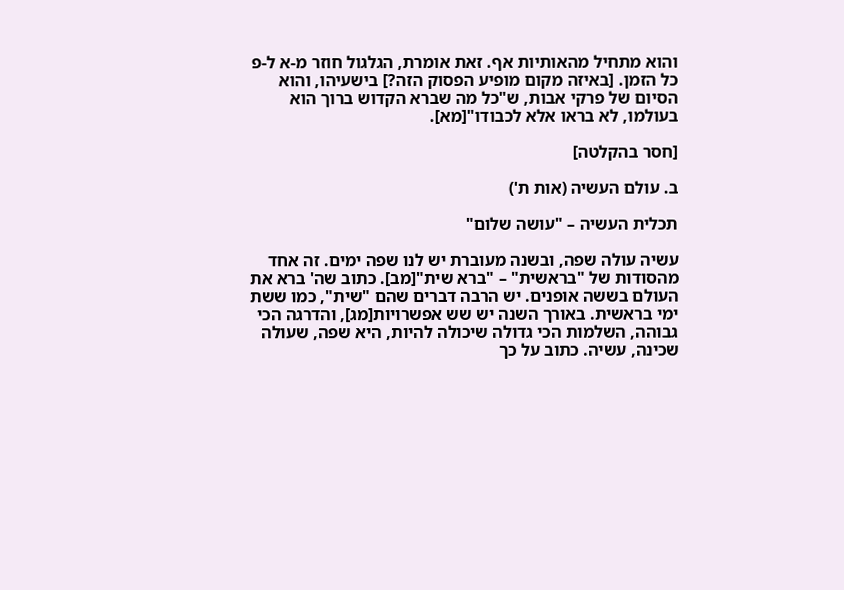והוא מתחיל מהאותיות אף. זאת אומרת, הגלגול חוזר מ-א ל-פ כל הזמן. [באיזה מקום מופיע הפסוק הזה?] בישעיהו, והוא הסיום של פרקי אבות, ש"כל מה שברא הקדוש ברוך הוא בעולמו, לא בראו אלא לכבודו"[מא].

[חסר בהקלטה]

ב. עולם העשיה (אות ת')

תכלית העשיה – "עושה שלום"

עשיה עולה שפה, ובשנה מעוברת יש לנו שפה ימים. זה אחד מהסודות של "בראשית" – "ברא שית"[מב]. כתוב שה' ברא את העולם בששה אופנים. יש הרבה דברים שהם "שית", כמו ששת ימי בראשית. באורך השנה יש שש אפשרויות[מג], והדרגה הכי גבוהה, השלמות הכי גדולה שיכולה להיות, היא שפה, שעולה שכינה, עשיה. כתוב על כך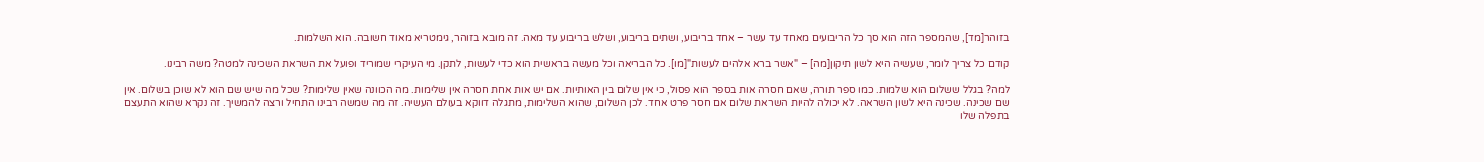בזוהר[מד], שהמספר הזה הוא סך כל הריבועים מאחד עד עשר – אחד בריבוע, ושתים בריבוע, ושלש בריבוע עד מאה. זה מובא בזוהר, גימטריא מאוד חשובה. הוא השלמות.

קודם כל צריך לומר, שעשיה היא לשון תיקון[מה] – "אשר ברא אלהים לעשות"[מו]. כל הבריאה וכל מעשה בראשית הוא כדי לעשות, לתקן. מי העיקרי שמוריד ופועל את השראת השכינה למטה? משה רבינו.

למה? בגלל ששלום הוא שלמות. כמו ספר תורה, שאם חסרה אות בספר הוא פסול, כי אין שלום בין האותיות. אם יש אות אחת חסרה אין שלימות. מה הכוונה שאין שלימות? שכל מה שיש שם הוא לא שוכן בשלום. אין שם שכינה. שכינה היא לשון השראה. לא יכולה להיות השראת שלום אם חסר פרט אחד. לכן השלום, שהוא השלימות, מתגלה דווקא בעולם העשיה. זה מה שמשה רבינו התחיל ורצה להמשיך. זה נקרא שהוא התעצם בתפלה שלו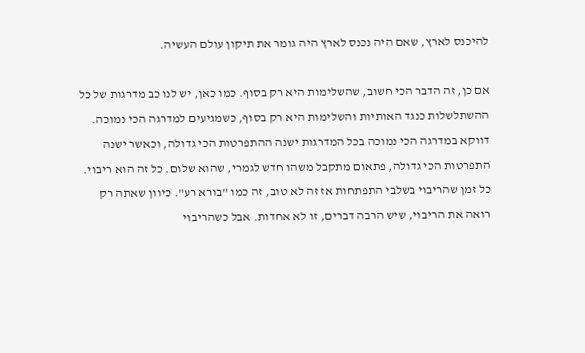להיכנס לארץ, שאם היה נכנס לארץ היה גומר את תיקון עולם העשיה.

אם כן, זה הדבר הכי חשוב, שהשלימות היא רק בסוף. כמו כאן, יש לנו כב מדרגות של כל ההשתלשלות כנגד האותיות והשלימות היא רק בסוף, כשמגיעים למדרגה הכי נמוכה. דווקא במדרגה הכי נמוכה בכל המדרגות ישנה ההתפרטות הכי גדולה, וכאשר ישנה התפרטות הכי גדולה, פתאום מתקבל משהו חדש לגמרי, שהוא שלום. כל זה הוא ריבוי. כל זמן שהריבוי בשלבי התפתחות אז זה לא טוב, זה כמו "בורא רע". כיוון שאתה רק רואה את הריבוי, שיש הרבה דברים, זו לא אחדות. אבל כשהריבוי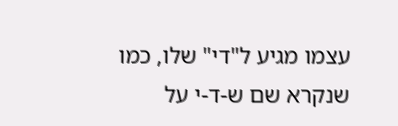עצמו מגיע ל"די" שלו, כמו שנקרא שם ש-ד-י על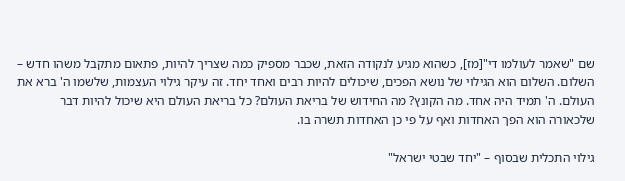שם "שאמר לעולמו די"[מז], כשהוא מגיע לנקודה הזאת, שכבר מספיק כמה שצריך להיות, פתאום מתקבל משהו חדש – השלום. השלום הוא הגילוי של נושא הפכים, שיכולים להיות רבים ואחד יחד. זה עיקר גילוי העצמות, שלשמו ה' ברא את העולם. ה' תמיד היה אחד. מה הקונץ? מה החידוש של בריאת העולם? כל בריאת העולם היא שיכול להיות דבר שלכאורה הוא הפך האחדות ואף על פי כן האחדות תשרה בו.

גילוי התכלית שבסוף – "יחד שבטי ישראל"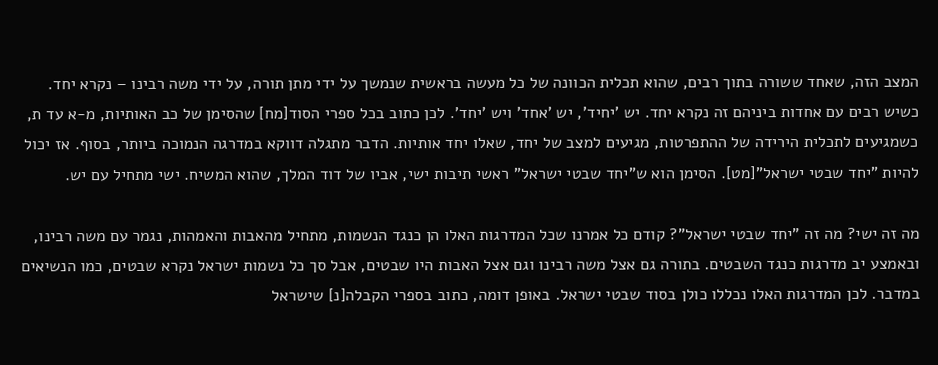המצב הזה, שאחד ששורה בתוך רבים, שהוא תכלית הכוונה של כל מעשה בראשית שנמשך על ידי מתן תורה, על ידי משה רבינו – נקרא יחד. כשיש רבים עם אחדות ביניהם זה נקרא יחד. יש 'יחיד', יש 'אחד' ויש 'יחד'. לכן כתוב בכל ספרי הסוד[מח] שהסימן של כב האותיות, מ-א עד ת, כשמגיעים לתכלית הירידה של ההתפרטות, מגיעים למצב של יחד, שאלו יחד אותיות. הדבר מתגלה דווקא במדרגה הנמוכה ביותר, בסוף. אז יכול להיות "יחד שבטי ישראל"[מט]. הסימן הוא ש"יחד שבטי ישראל" ראשי תיבות ישי, אביו של דוד המלך, שהוא המשיח. ישי מתחיל עם יש.

מה זה ישי? מה זה "יחד שבטי ישראל"? קודם כל אמרנו שכל המדרגות האלו הן כנגד הנשמות, מתחיל מהאבות והאמהות, נגמר עם משה רבינו, ובאמצע יב מדרגות כנגד השבטים. בתורה גם אצל משה רבינו וגם אצל האבות היו שבטים, אבל סך כל נשמות ישראל נקרא שבטים, כמו הנשיאים במדבר. לכן המדרגות האלו נכללו כולן בסוד שבטי ישראל. באופן דומה, כתוב בספרי הקבלה[נ] שישראל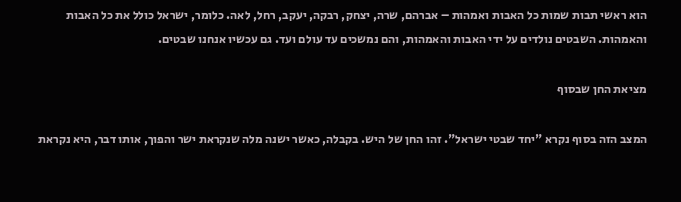הוא ראשי תבות שמות כל האבות ואמהות – אברהם, שרה, יצחק, רבקה, יעקב, רחל, לאה. כלומר, ישראל כולל את כל האבות והאמהות. השבטים נולדים על ידי האבות והאמהות, והם נמשכים עד עולם ועד. גם עכשיו אנחנו שבטים.

מציאת החן שבסוף

המצב הזה בסוף נקרא "יחד שבטי ישראל". זהו החן של היש. בקבלה, כאשר ישנה מלה שנקראת ישר והפוך, אותו דבר, היא נקראת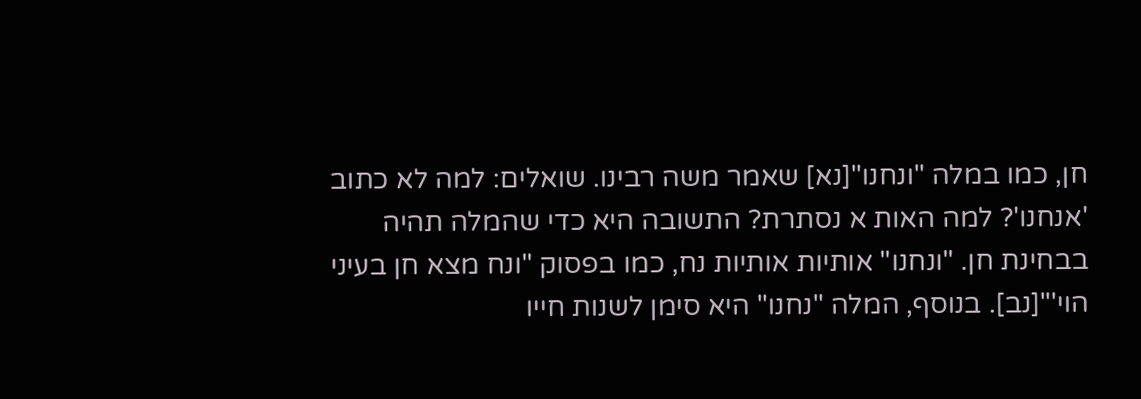חן, כמו במלה "ונחנו"[נא] שאמר משה רבינו. שואלים: למה לא כתוב 'אנחנו'? למה האות א נסתרת? התשובה היא כדי שהמלה תהיה בבחינת חן. "ונחנו" אותיות אותיות נח, כמו בפסוק "ונח מצא חן בעיני הוי'"[נב]. בנוסף, המלה "נחנו" היא סימן לשנות חייו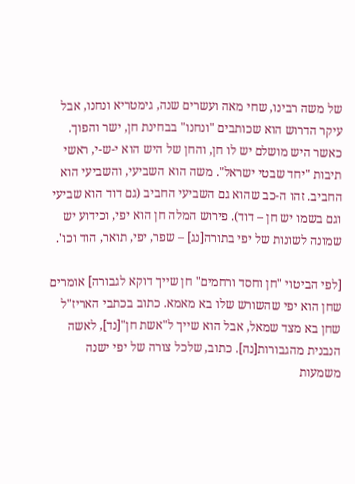של משה רבינו, שחי מאה ועשרים שנה, גימטריא ונחנו, אבל עיקר הדרוש הוא שכותבים "ונחנו" בבחינת חן, ישר והפוך. כאשר היש מושלם יש לו חן, והחן של היש הוא י-ש-י, ראשי תיבות "יחד שבטי ישראל". משה הוא השביעי, והשביעי הוא החביב. זהו ה-כב שהוא גם השביעי החביב (גם דוד הוא שביעי וגם בשמו יש חן – דוד). פירוש המלה חן הוא יפי, וכידוע יש שמונה לשונות של יפי בתורה[נג] – שפר, יפי, תואר, הוד וכו'.

[לפי הביטוי "חן וחסד ורחמים" חן שייך דוקא לגבורה] אומרים שחן הוא יפי שהשורש שלו בא מאמא. כתוב בכתבי האריז"ל שחן בא מצד שמאל, אבל הוא שייך ל"אשת חן"[נד], לאשה הנבנית מהגבורות[נה]. כתוב, שלכל צורה של יפי ישנה משמעות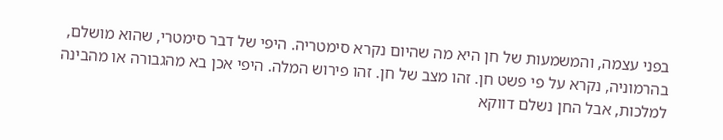בפני עצמה, והמשמעות של חן היא מה שהיום נקרא סימטריה. היפי של דבר סימטרי, שהוא מושלם, בהרמוניה, נקרא על פי פשט חן. זהו מצב של חן. זהו פירוש המלה. היפי אכן בא מהגבורה או מהבינה למלכות, אבל החן נשלם דווקא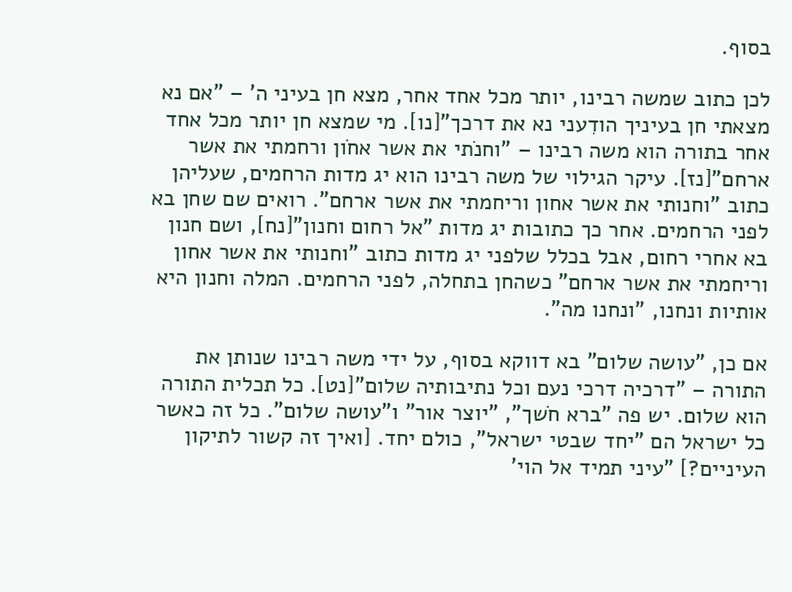בסוף.

לכן כתוב שמשה רבינו, יותר מכל אחד אחר, מצא חן בעיני ה' – "אם נא מצאתי חן בעיניך הודִעני נא את דרכך"[נו]. מי שמצא חן יותר מכל אחד אחר בתורה הוא משה רבינו – "וחנֹתי את אשר אחֹון ורחמתי את אשר ארחם"[נז]. עיקר הגילוי של משה רבינו הוא יג מדות הרחמים, שעליהן כתוב "וחנותי את אשר אחון וריחמתי את אשר ארחם". רואים שם שחן בא לפני הרחמים. אחר כך כתובות יג מדות "אל רחום וחנון"[נח], ושם חנון בא אחרי רחום, אבל בכלל שלפני יג מדות כתוב "וחנותי את אשר אחון וריחמתי את אשר ארחם" כשהחן בתחלה, לפני הרחמים. המלה וחנון היא אותיות ונחנו, "ונחנו מה".

אם כן, "עושה שלום" בא דווקא בסוף, על ידי משה רבינו שנותן את התורה – "דרכיה דרכי נעם וכל נתיבותיה שלום"[נט]. כל תכלית התורה הוא שלום. יש פה "ברא חֹשך", "יוצר אור" ו"עושה שלום". כל זה כאשר כל ישראל הם "יחד שבטי ישראל", כולם יחד. [ואיך זה קשור לתיקון העיניים?] "עיני תמיד אל הוי'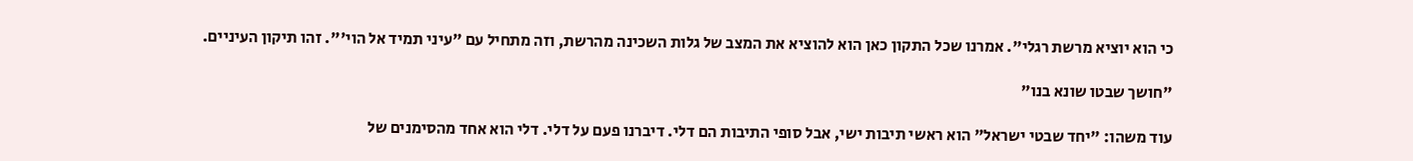כי הוא יוציא מרשת רגלי". אמרנו שכל התקון כאן הוא להוציא את המצב של גלות השכינה מהרשת, וזה מתחיל עם "עיני תמיד אל הוי'". זהו תיקון העיניים.

"חושך שבטו שונא בנו"

עוד משהו: "יחד שבטי ישראל" הוא ראשי תיבות ישי, אבל סופי התיבות הם דלי. דיברנו פעם על דלי. דלי הוא אחד מהסימנים של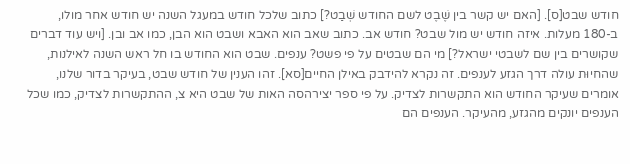חודש שבט[ס]. [האם יש קשר בין שֶׁבֶט לשם החודש שְׁבַט?] כתוב שלכל חודש במעגל השנה יש חודש אחר מולו, ב-180 מעלות. איזה חודש יש מול שבט? חודש אב. כתוב שאב הוא האבא ושבט הוא הבן, כמו אב ובן. [ויש עוד דברים שקושרים בין שם לשבטי ישראל?] מי הם שבטים על פי פשט? ענפים. שבט הוא החודש בו חל ראש השנה לאילנות, שהחיוּת עולה דרך הגזע לענפים. זה נקרא להידבק באילן החיים[סא]. זהו הענין של חודש שבט, בעיקר בדור שלנו, אומרים שעיקר החודש הוא התקשרות לצדיק. על פי ספר יצירהסה האות של שבט היא צ, ההתקשרות לצדיק, כמו שכל הענפים יונקים מהגזע, מהעיקר. הענפים הם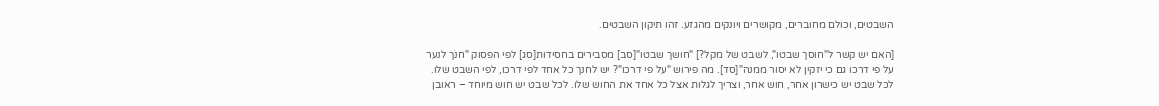השבטים, וכולם מחוברים, מקושרים ויונקים מהגזע. זהו תיקון השבטים.

[האם יש קשר ל"חוסך שבטו", לשבט של מקל?] "חושך שבטו"[סב] מסבירים בחסידות[סג] לפי הפסוק "חנֹך לנער על פי דרכו גם כי יזקין לא יסור ממנה"[סד]. מה פירוש "על פי דרכו"? יש לחנך כל אחד לפי דרכו, לפי השבט שלו. לכל שבט יש כישרון אחר, חוש אחר, וצריך לגלות אצל כל אחד את החוש שלו. לכל שבט יש חוש מיוחד – ראובן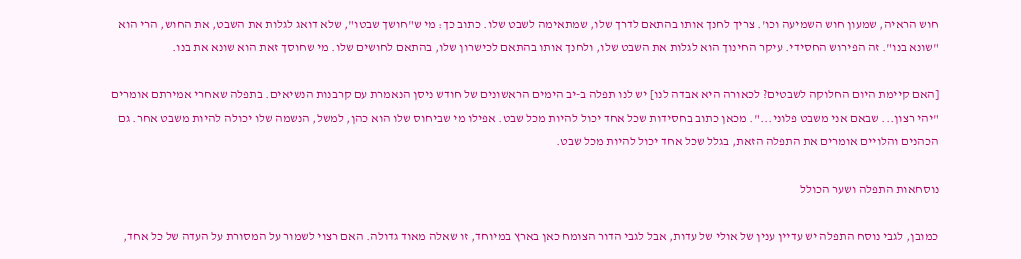חוש הראיה, שמעון חוש השמיעה וכו'. צריך לחנך אותו בהתאם לדרך שלו, שמתאימה לשבט שלו. כתוב כך: מי ש"חושך שבטו", שלא דואג לגלות את השבט, את החוש, הרי הוא "שונא בנו". זה הפירוש החסידי. עיקר החינוך הוא לגלות את השבט שלו, ולחנך אותו בהתאם לכישרון שלו, בהתאם לחושים שלו. מי שחוסך זאת הוא שונא את בנו.

[האם קיימת היום החלוקה לשבטים? לכאורה היא אבדה לנו] יש לנו תפלה ב-יב הימים הראשונים של חודש ניסן הנאמרת עם קרבנות הנשיאים. בתפלה שאחרי אמירתם אומרים "יהי רצון... שבאם אני משבט פלוני...". מכאן כתוב בחסידות שכל אחד יכול להיות מכל שבט. אפילו מי שביחוס שלו הוא כהן, למשל, הנשמה שלו יכולה להיות משבט אחר. גם הכהנים והלויים אומרים את התפלה הזאת, בגלל שכל אחד יכול להיות מכל שבט.

נוסחאות התפלה ושער הכולל

כמובן, לגבי נוסח התפלה יש עדיין ענין של אולי של עדות, אבל לגבי הדור הצומח כאן בארץ במיוחד, זו שאלה מאוד גדולה. האם רצוי לשמור על המסורת על העדה של כל אחד,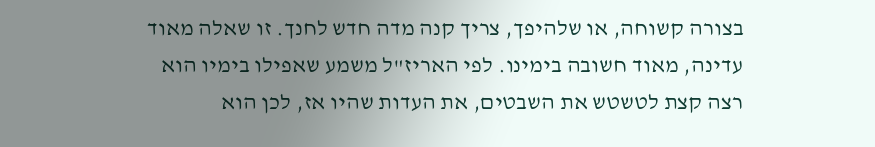בצורה קשוחה, או שלהיפך, צריך קנה מדה חדש לחנך. זו שאלה מאוד עדינה, מאוד חשובה בימינו. לפי האריז"ל משמע שאפילו בימיו הוא רצה קצת לטשטש את השבטים, את העדות שהיו אז, לכן הוא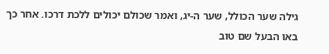גילה שער הכולל, שער ה-יג, ואמר שכולם יכולים ללכת דרכו. אחר כך באו הבעל שם טוב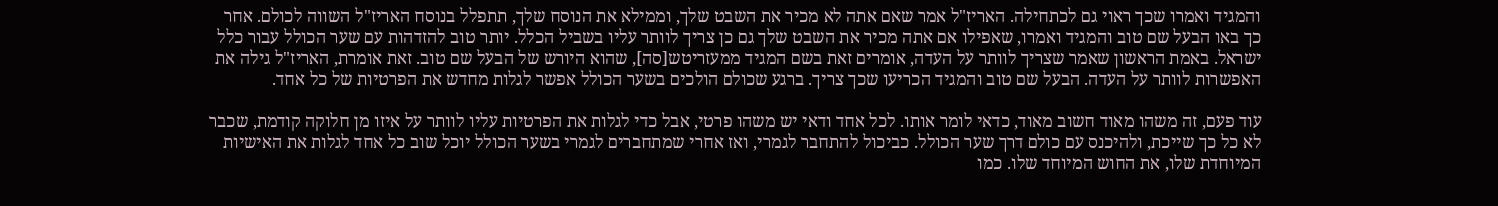והמגיד ואמרו שכך ראוי גם לכתחילה. האריז"ל אמר שאם אתה לא מכיר את השבט שלך, וממילא את הנוסח שלך, תתפלל בנוסח האריז"ל השווה לכולם. אחר כך באו הבעל שם טוב והמגיד ואמרו, שאפילו אם אתה מכיר את השבט שלך גם כן צריך לוותר עליו בשביל הכלל. יותר טוב להזדהות עם שער הכולל עבור כלל ישראל. באמת הראשון שאמר שצריך לוותר על העדה, אומרים זאת בשם המגיד ממעזריטש[סה], שהוא היורש של הבעל שם טוב. זאת אומרת, האריז"ל גילה את האפשרות לוותר על העדה. הבעל שם טוב והמגיד הכריעו שכך צריך. ברגע שכולם הולכים בשער הכולל אפשר לגלות מחדש את הפרטיות של כל אחד.

עוד פעם, זה משהו מאוד חשוב מאוד, כדאי לומר אותו. לכל אחד ודאי יש משהו פרטי, אבל כדי לגלות את הפרטיות עליו לוותר על איזו מן חלוקה קודמת, שכבר לא כל כך שייכת, ולהיכנס עם כולם דרך שער הכולל. כביכול להתחבר לגמרי, ואז אחרי שמתחברים לגמרי בשער הכולל יוכל שוב כל אחד לגלות את האישיות המיוחדת שלו, את החוש המיוחד שלו. כמו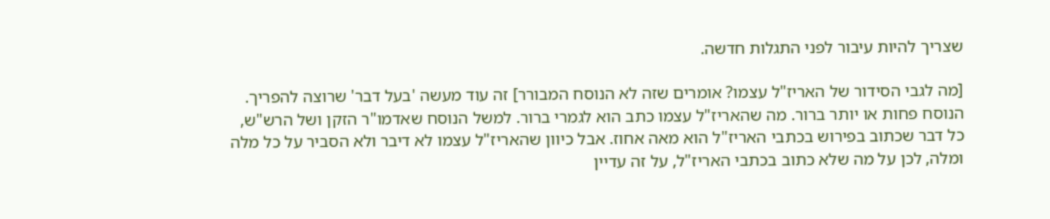שצריך להיות עיבור לפני התגלות חדשה.

[מה לגבי הסידור של האריז"ל עצמו? אומרים שזה לא הנוסח המבורר] זה עוד מעשה 'בעל דבר' שרוצה להפריך. הנוסח פחות או יותר ברור. מה שהאריז"ל עצמו כתב הוא לגמרי ברור. למשל הנוסח שאדמו"ר הזקן ושל הרש"ש, כל דבר שכתוב בפירוש בכתבי האריז"ל הוא מאה אחוז. אבל כיוון שהאריז"ל עצמו לא דיבר ולא הסביר על כל מלה ומלה, לכן על מה שלא כתוב בכתבי האריז"ל, על זה עדיין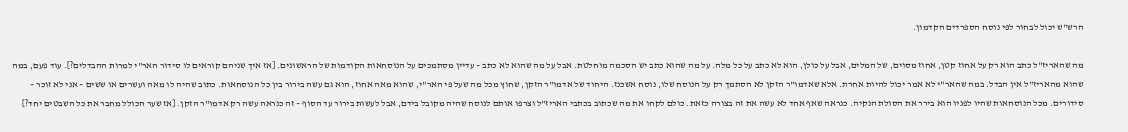הרש"ש יכול לבחור לפי נוסח הספרדים הקדמון.

מה שהאריז"ל כתב הוא רק על אחוז קטן, אחוז מסוים, של המלים, אבל על כולן, הוא לא כתב על כל מלה. על מה שהוא כתב יש הסכמה מוחלטת. אבל על מה שהוא לא כתב – עדיין מסתמכים על הנוסחאות הקודמות של הראשונים. [אז איך שניהם קוראים לו סידור האר"י למרות ההבדלים?]. עוד פעם, במה שהוא מהאריז"ל אין הבדל. במה שהאר"י לא אמר יכול להיות אחרת. אלא שאדמו"ר הזקן לא הסתמך רק על הנוסח שלו, נוסח אשכנז. היחוד של אדמו"ר הזקן, שחוץ מכל מה שעל פי האר"י, שהוא מאה אחוז, הוא גם עשה בירור בין כל הנוסחאות. כתוב שהיה לו מאה ועשרים או ששים – אני לא זוכר – סידורים. מכל הנוסחאות שהיו לפניו הוא בירר את הסולת הנקיה. כנראה שאף אחד לא עשה את זה בצורה כזאת. כולם לקחו את מה שכתוב בכתבי האריז"ל וצרפו אותם לנוסח שהיה מקובל בידם, אבל לעשות בירור עד הסוף – זה כנראה עשה רק אדמו"ר הזקן. [אז שער הכולל מחבר את כל השבטים יחד?]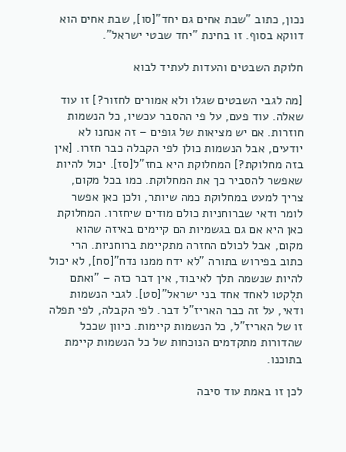נכון, כתוב "שבת אחים גם יחד"[סו], שבת אחים הוא דווקא בסוף. זו בחינת "יחד שבטי ישראל".

חלוקת השבטים והעדות לעתיד לבוא

[מה לגבי השבטים שגלו ולא אמורים לחזור?] זו עוד שאלה. עוד פעם, על פי ההסבר עכשיו, כל הנשמות חוזרות. אם יש מציאות של גופים – זה אנחנו לא יודעים, אבל הנשמות כולן לפי הקבלה כבר חזרו. [אין בזה מחלוקת?] המחלוקת היא בחז"ל[סז]. יכול להיות שאפשר להסביר כך את המחלוקת. כמו בכל מקום, צריך למעט במחלוקת כמה שיותר, ולכן כאן אפשר לומר ודאי שברוחניות כולם מודים שיחזרו. המחלוקת כאן היא אם גם בגשמיות הם קיימים באיזה שהוא מקום, אבל לכולם החזרה מתקיימת ברוחניות. הרי כתוב בפירוש בתורה "לא ידח ממנו נדח"[סח], לא יכול להיות שנשמה תלך לאיבוד, אין דבר כזה – "ואתם תלֻקטו לאחד אחד בני ישראל"[סט]. לגבי הנשמות ודאי, על זה כבר האריז"ל דבר. לפי הקבלה, לפי תפלה זו של האריז"ל, כל הנשמות קיימות. כיוון שככל שהדורות מתקדמים הנוכחות של כל הנשמות קיימת בתוכנו.

לכן זו באמת עוד סיבה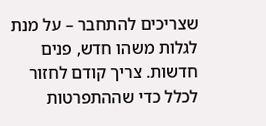שצריכים להתחבר – על מנת לגלות משהו חדש, פנים חדשות. צריך קודם לחזור לכלל כדי שההתפרטות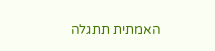האמתית תתגלה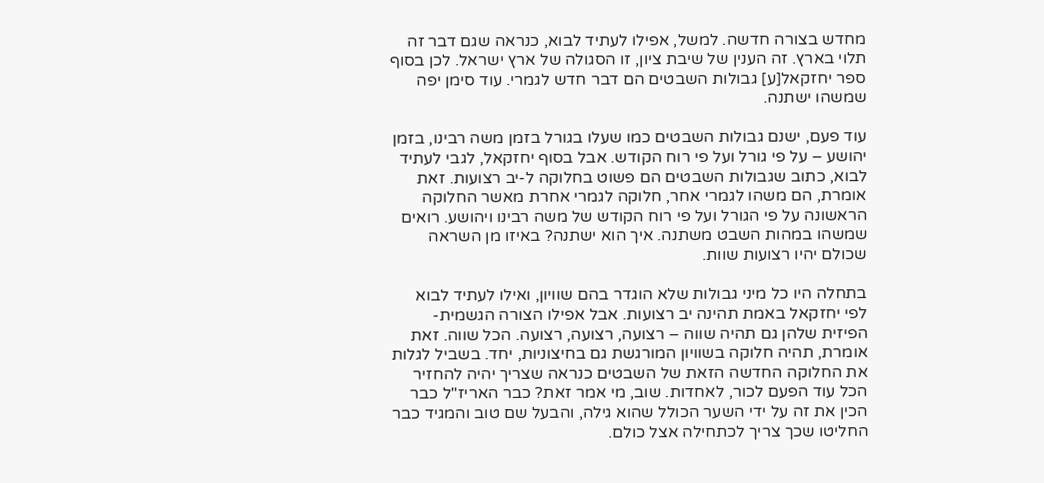מחדש בצורה חדשה. למשל, אפילו לעתיד לבוא, כנראה שגם דבר זה תלוי בארץ. זה הענין של שיבת ציון, זו הסגולה של ארץ ישראל. לכן בסוף ספר יחזקאל[ע] גבולות השבטים הם דבר חדש לגמרי. עוד סימן יפה שמשהו ישתנה.

עוד פעם, ישנם גבולות השבטים כמו שעלו בגורל בזמן משה רבינו, בזמן יהושע – על פי גורל ועל פי רוח הקודש. אבל בסוף יחזקאל, לגבי לעתיד לבוא, כתוב שגבולות השבטים הם פשוט בחלוקה ל-יב רצועות. זאת אומרת, הם משהו לגמרי אחר, חלוקה לגמרי אחרת מאשר החלוקה הראשונה על פי הגורל ועל פי רוח הקודש של משה רבינו ויהושע. רואים שמשהו במהות השבט משתנה. איך הוא ישתנה? באיזו מן השראה שכולם יהיו רצועות שוות.

בתחלה היו כל מיני גבולות שלא הוגדר בהם שוויון, ואילו לעתיד לבוא לפי יחזקאל באמת תהינה יב רצועות. אבל אפילו הצורה הגשמית-הפיזית שלהן גם תהיה שווה – רצועה, רצועה, רצועה. הכל שווה. זאת אומרת, תהיה חלוקה בשוויון המורגשת גם בחיצוניות, יחד. בשביל לגלות את החלוקה החדשה הזאת של השבטים כנראה שצריך יהיה להחזיר הכל עוד הפעם לכור, לאחדות. שוב, מי אמר זאת? כבר האריז"ל כבר הכין את זה על ידי השער הכולל שהוא גילה, והבעל שם טוב והמגיד כבר החליטו שכך צריך לכתחילה אצל כולם.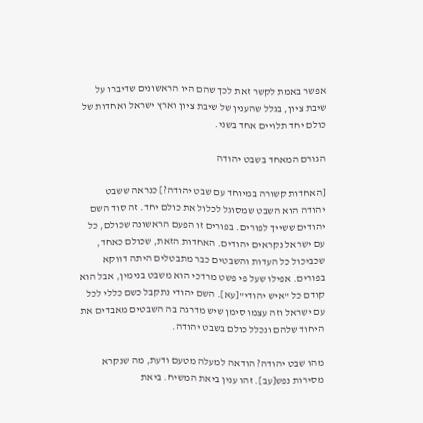אפשר באמת לקשר זאת לכך שהם היו הראשונים שדיברו על שיבת ציון, בגלל שהענין של שיבת ציון וארץ ישראל ואחדות של כולם יחד תלויים אחד בשני.

הגורם המאחד בשבט יהודה

[האחדות קשורה במיוחד עם שבט יהודה?] כנראה ששבט יהודה הוא השבט שמסוגל לכלול את כולם יחד. זה סוד השם יהודים ששייך לפורים. בפורים זו הפעם הראשונה שכולם, כל עם ישראל נקראים יהודים. האחדות הזאת, שכולם כאחד, שכביכול כל העדות והשבטים כבר מתבטלים היתה דווקא בפורים. אפילו שעל פי פשט מרדכי הוא משבט בנימין, אבל הוא קודם כל "איש יהודי"[עא]. השם יהודי נתקבל כשם כללי לכל עם ישראל וזה עצמו סימן שיש מדרגה בה השבטים מאבדים את היחוד שלהם ונכלל כולם בשבט יהודה.

מהו שבט יהודה? הודאה למעלה מטעם ודעת, מה שנקרא מסירות נפש[עב]. זהו ענין ביאת המשיח. ביאת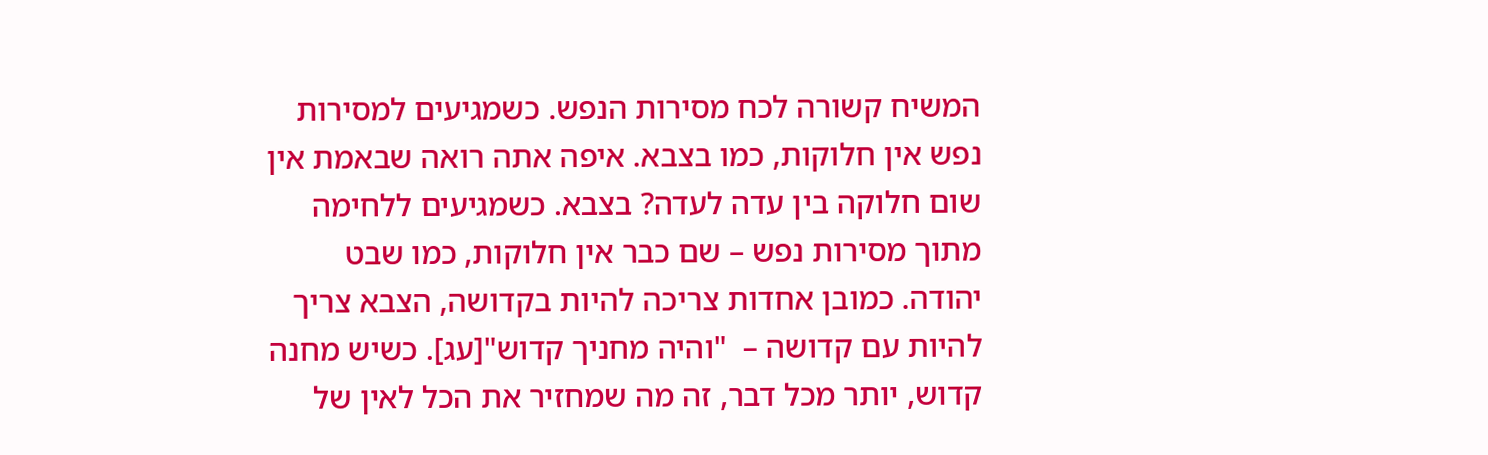המשיח קשורה לכח מסירות הנפש. כשמגיעים למסירות נפש אין חלוקות, כמו בצבא. איפה אתה רואה שבאמת אין שום חלוקה בין עדה לעדה? בצבא. כשמגיעים ללחימה מתוך מסירות נפש – שם כבר אין חלוקות, כמו שבט יהודה. כמובן אחדות צריכה להיות בקדושה, הצבא צריך להיות עם קדושה –  "והיה מחניך קדוש"[עג]. כשיש מחנה קדוש, יותר מכל דבר, זה מה שמחזיר את הכל לאין של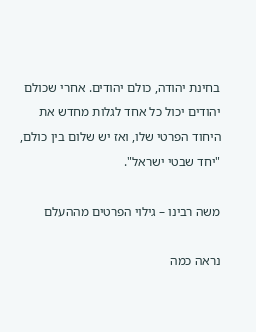בחינת יהודה, כולם יהודים. אחרי שכולם יהודים יכול כל אחד לגלות מחדש את היחוד הפרטי שלו, ואז יש שלום בין כולם, "יחד שבטי ישראל".

משה רבינו – גילוי הפרטים מההעלם

נראה כמה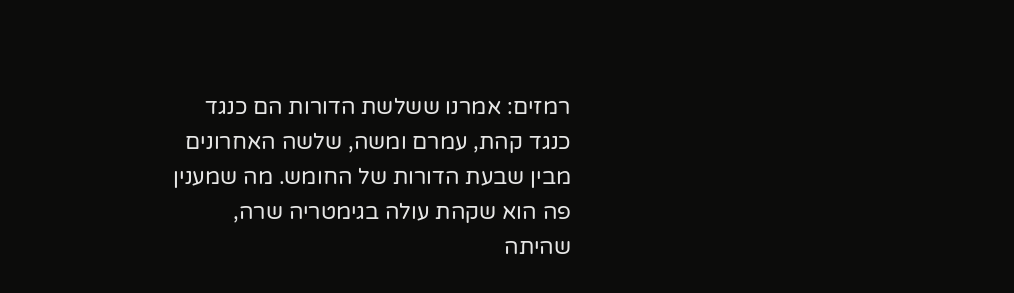רמזים: אמרנו ששלשת הדורות הם כנגד כנגד קהת, עמרם ומשה, שלשה האחרונים מבין שבעת הדורות של החומש. מה שמענין פה הוא שקהת עולה בגימטריה שרה, שהיתה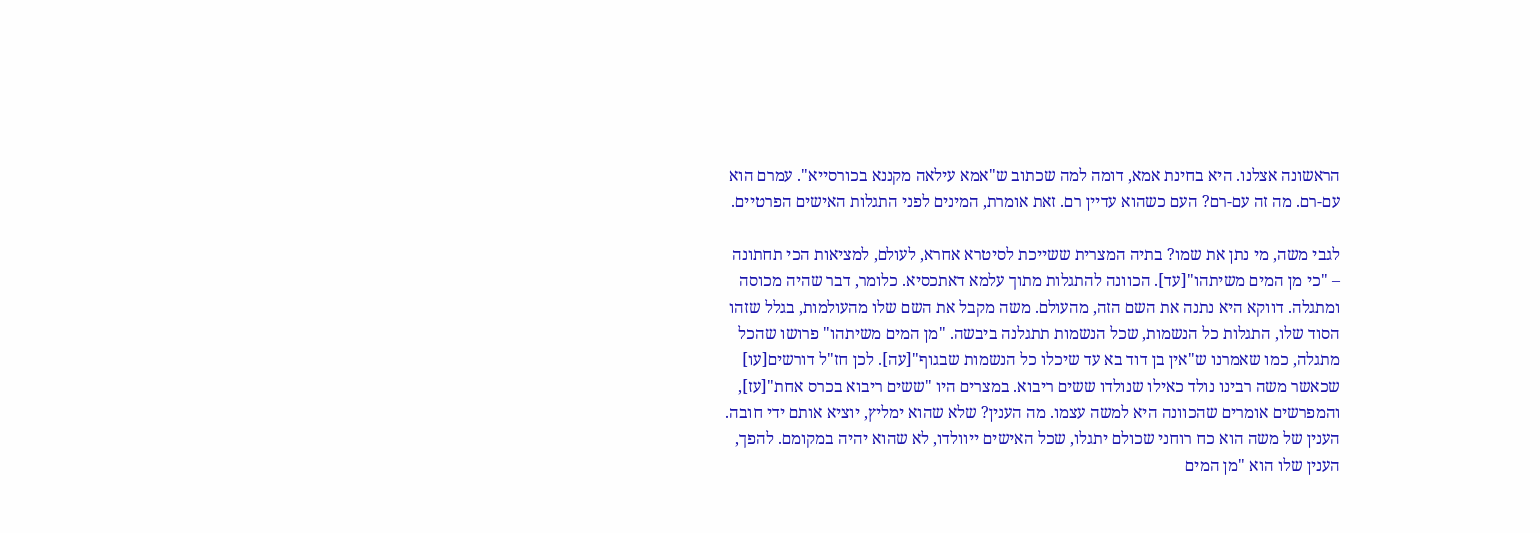הראשונה אצלנו. היא בחינת אמא, דומה למה שכתוב ש"אמא עילאה מקננא בכורסייא". עמרם הוא עם-רם. מה זה עם-רם? העם כשהוא עדיין רם. זאת אומרת, המינים לפני התגלות האישים הפרטיים.

לגבי משה, מי נתן את שמו? בתיה המצרית ששייכת לסיטרא אחרא, לעולם, למציאות הכי תחתונה – "כי מן המים משיתהו"[עד]. הכוונה להתגלות מתוך עלמא דאתכסיא. כלומר, דבר שהיה מכוסה ומתגלה. דווקא היא נתנה את השם הזה, מהעולם. משה מקבל את השם שלו מהעולמות, בגלל שזהו הסוד שלו, התגלות כל הנשמות, שכל הנשמות תתגלנה ביבשה. "מן המים משיתהו" פרושו שהכל מתגלה, כמו שאמרנו ש"אין בן דוד בא עד שיכלו כל הנשמות שבגוף"[עה]. לכן חז"ל דורשים[עו] שכאשר משה רבינו נולד כאילו שנולדו ששים ריבוא. במצרים היו "ששים ריבוא בכרס אחת"[עז], והמפרשים אומרים שהכוונה היא למשה עצמו. מה הענין? שלא שהוא ימליץ, יוציא אותם ידי חובה. הענין של משה הוא כח רוחני שכולם יתגלו, שכל האישים ייוולדו, לא שהוא יהיה במקומם. להפך, הענין שלו הוא "מן המים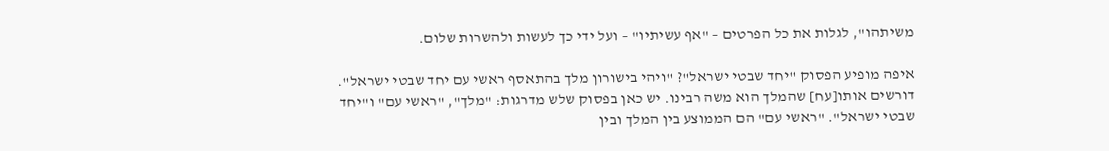משיתהו", לגלות את כל הפרטים – "אף עשיתיו" – ועל ידי כך לעשות ולהשרות שלום.

איפה מופיע הפסוק "יחד שבטי ישראל"? "ויהי בישורון מלך בהתאסף ראשי עם יחד שבטי ישראל". דורשים אותו[עח] שהמלך הוא משה רבינו. יש כאן בפסוק שלש מדרגות: "מלך", "ראשי עם" ו"יחד שבטי ישראל". "ראשי עם" הם הממוצע בין המלך ובין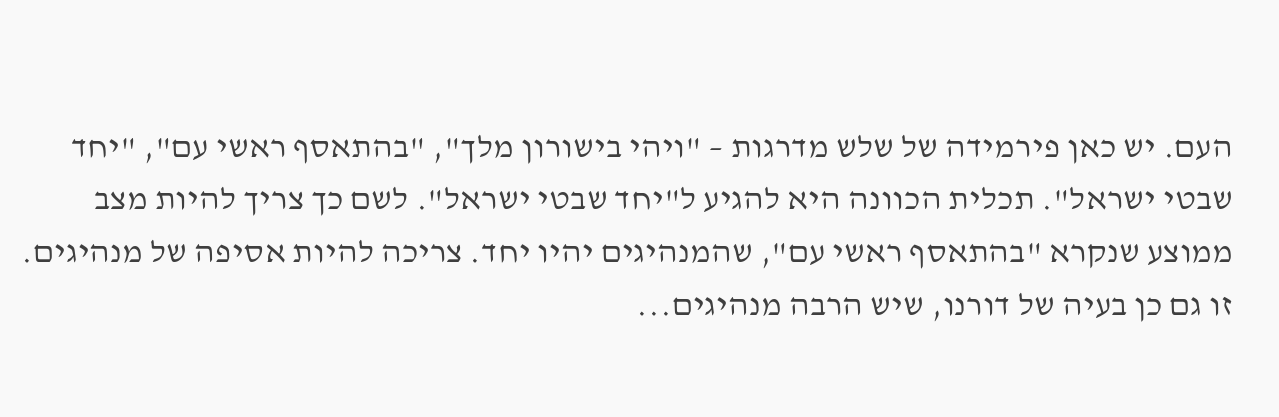העם. יש כאן פירמידה של שלש מדרגות – "ויהי בישורון מלך", "בהתאסף ראשי עם", "יחד שבטי ישראל". תכלית הכוונה היא להגיע ל"יחד שבטי ישראל". לשם כך צריך להיות מצב ממוצע שנקרא "בהתאסף ראשי עם", שהמנהיגים יהיו יחד. צריכה להיות אסיפה של מנהיגים. זו גם כן בעיה של דורנו, שיש הרבה מנהיגים...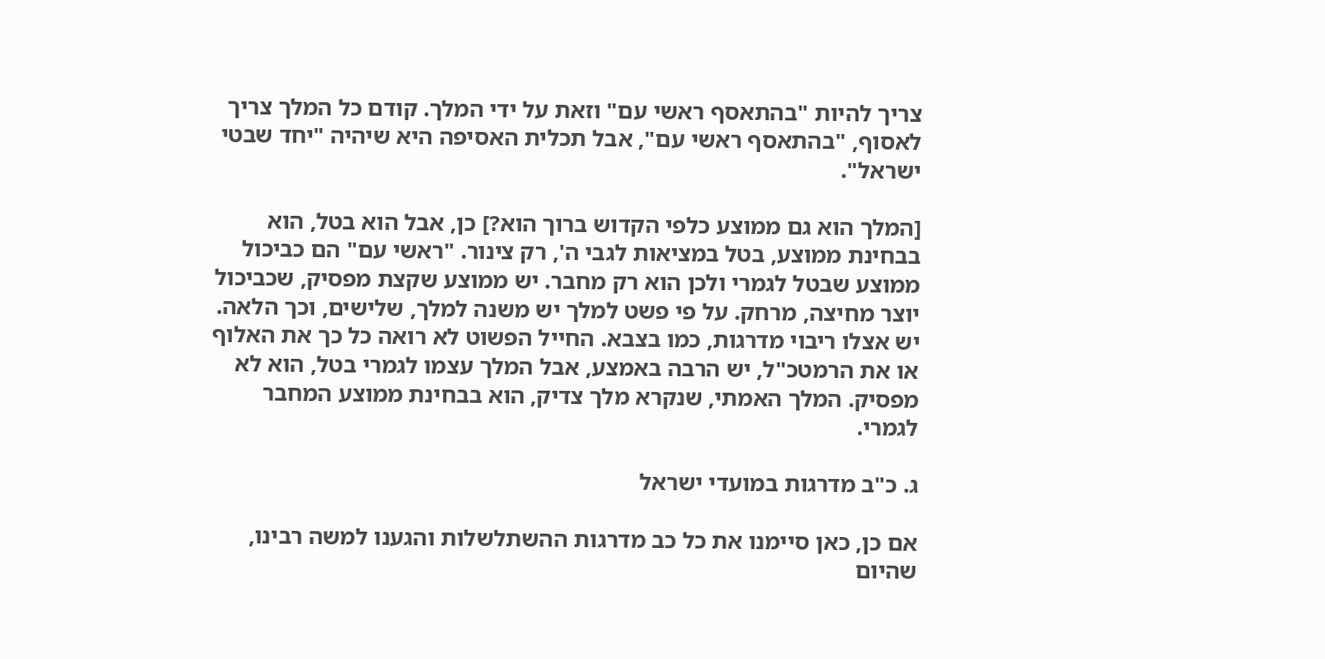צריך להיות "בהתאסף ראשי עם" וזאת על ידי המלך. קודם כל המלך צריך לאסוף, "בהתאסף ראשי עם", אבל תכלית האסיפה היא שיהיה "יחד שבטי ישראל".

[המלך הוא גם ממוצע כלפי הקדוש ברוך הוא?] כן, אבל הוא בטל, הוא בבחינת ממוצע, בטל במציאות לגבי ה', רק צינור. "ראשי עם" הם כביכול ממוצע שבטל לגמרי ולכן הוא רק מחבר. יש ממוצע שקצת מפסיק, שכביכול יוצר מחיצה, מרחק. על פי פשט למלך יש משנה למלך, שלישים, וכך הלאה. יש אצלו ריבוי מדרגות, כמו בצבא. החייל הפשוט לא רואה כל כך את האלוף או את הרמטכ"ל, יש הרבה באמצע, אבל המלך עצמו לגמרי בטל, הוא לא מפסיק. המלך האמתי, שנקרא מלך צדיק, הוא בבחינת ממוצע המחבר לגמרי.

ג. כ"ב מדרגות במועדי ישראל

אם כן, כאן סיימנו את כל כב מדרגות ההשתלשלות והגענו למשה רבינו, שהיום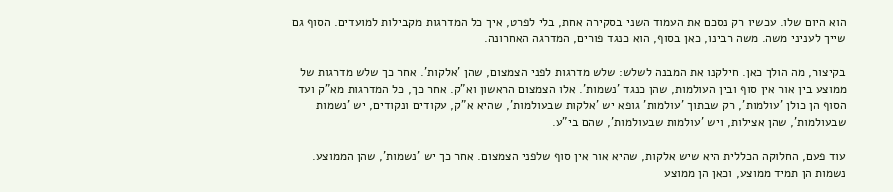הוא היום שלו. עכשיו רק נסכם את העמוד השני בסקירה אחת, בלי לפרט, איך כל המדרגות מקבילות למועדים. הסוף גם שייך לעניני משה. משה רבינו, כאן בסוף, הוא כנגד פורים, המדרגה האחרונה.

בקיצור, מה הולך כאן. חילקנו את המבנה לשלש: שלש מדרגות לפני הצמצום, שהן 'אלקות'. אחר כך שלש מדרגות של ממוצע בין אור אין סוף ובין העולמות, שהן כנגד 'נשמות'. אלו הצמצום הראשון וא"ק. אחר כך, כל המדרגות מא"ק ועד הסוף הן כולן 'עולמות', רק שבתוך 'עולמות' גופא יש 'אלקות שבעולמות', שהיא א"ק, עקודים ונקודים, יש 'נשמות שבעולמות', שהן אצילות, ויש 'עולמות שבעולמות', שהם בי"ע.

עוד פעם, החלוקה הכללית היא שיש אלקות, שהיא אור אין סוף שלפני הצמצום. אחר כך יש 'נשמות', שהן הממוצע. נשמות הן תמיד ממוצע, וכאן הן ממוצע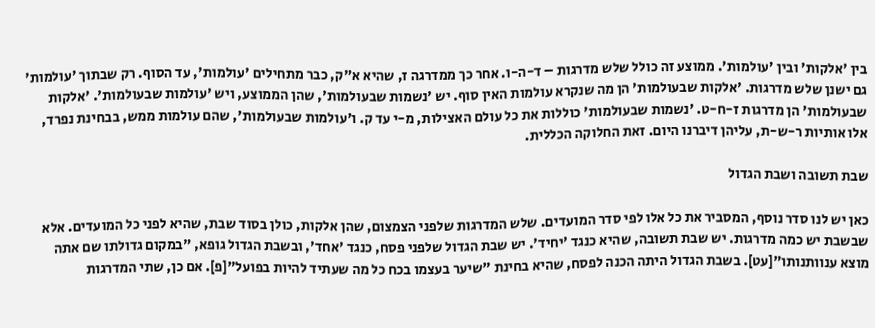בין 'אלקות' ובין 'עולמות'. ממוצע זה כולל שלש מדרגות – ד-ה-ו. אחר כך ממדרגה ז, שהיא א"ק, כבר מתחילים 'עולמות', עד הסוף. רק שבתוך 'עולמות' גם ישנן שלש מדרגות. 'אלקות שבעולמות' הן מה שנקרא עולמות האין סוף. יש 'נשמות שבעולמות', שהן הממוצע, ויש 'עולמות שבעולמות'. 'אלקות שבעולמות' הן מדרגות ז-ח-ט. 'נשמות שבעולמות' כוללות את כל עולם האצילות, מ-י עד ק. ו'עולמות שבעולמות', שהם עולמות ממש, בבחינת נפרד, אלו אותיות ר-ש-ת, עליהן דיברנו היום. זאת החלוקה הכללית.

שבת תשובה ושבת הגדול

כאן יש לנו סדר נוסף, המסביר את כל אלו לפי סדר המועדים. שלש המדרגות שלפני הצמצום, שהן אלקות, כולן בסוד שבת, שהיא לפני כל המועדים. אלא שבשבת יש כמה מדרגות. יש שבת תשובה, שהיא כנגד 'יחיד'. יש שבת הגדול שלפני פסח, כנגד 'אחד', ובשבת הגדול גופא, "במקום גדולתו שם אתה מוצא ענוותנותו"[עט]. בשבת הגדול היתה הכנה לפסח, שהיא בחינת "שיער בעצמו בכח כל מה שעתיד להיות בפועל"[פ]. אם כן, שתי המדרגות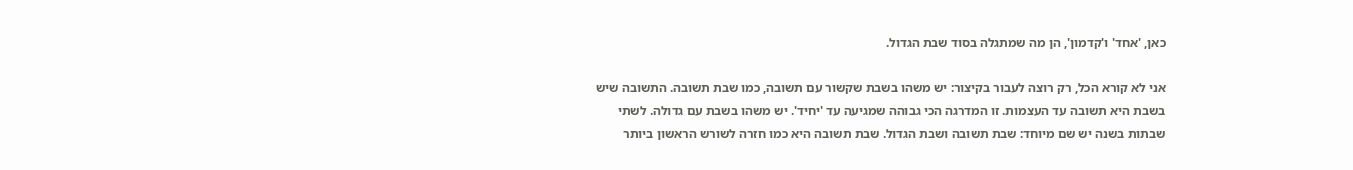כאן, 'אחד' ו'קדמון', הן מה שמתגלה בסוד שבת הגדול.

אני לא קורא הכל, רק רוצה לעבור בקיצור: יש משהו בשבת שקשור עם תשובה, כמו שבת תשובה. התשובה שיש בשבת היא תשובה עד העצמות. זו המדרגה הכי גבוהה שמגיעה עד 'יחיד'. יש משהו בשבת עם גדולה. לשתי שבתות בשנה יש שם מיוחד: שבת תשובה ושבת הגדול. שבת תשובה היא כמו חזרה לשורש הראשון ביותר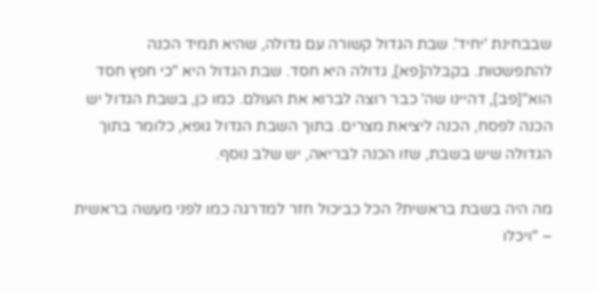שבבחינת 'יחיד'. שבת הגדול קשורה עם גדולה, שהיא תמיד הכנה להתפשטות. בקבלה[פא], גדולה היא חסד. שבת הגדול היא "כי חפץ חסד הוא"[פב], דהיינו שה' כבר רוצה לברוא את העולם. כמו כן, בשבת הגדול יש הכנה לפסח, הכנה ליציאת מצרים. בתוך השבת הגדול גופא, כלומר בתוך הגדולה שיש בשבת, שזו הכנה לבריאה, יש שלב נוסף.

מה היה בשבת בראשית? הכל כביכול חזר למדרגה כמו לפני מעשה בראשית – "ויכלו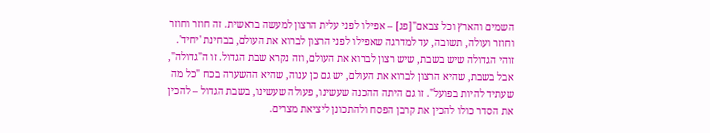השמים והארץ וכל צבאם"[פג] – אפילו לפני עלית הרצון למעשה בראשית. זה חוזר וחוזר וחוזר ועולה, תשובה, עד למדרגה שאפילו לפני הרצון לברוא את העולם, בבחינת 'יחיד'. זוהי הגדולה שיש בשבת, שיש רצון לברוא את העולם, וזה נקרא שבת הגדול. זו ה"גדולה", אבל בשבת, שהיא הרצון לברוא את העולם, יש גם כן ענוה, שהיא ההשערה בכח "כל מה שעתיד להיות בפועל". זו גם היתה ההכנה שעשינו, פעולה שעשינו, בשבת הגדול – להכין את הסדר כולו להכין את קרבן הפסח ולהתכונן ליציאת מצרים.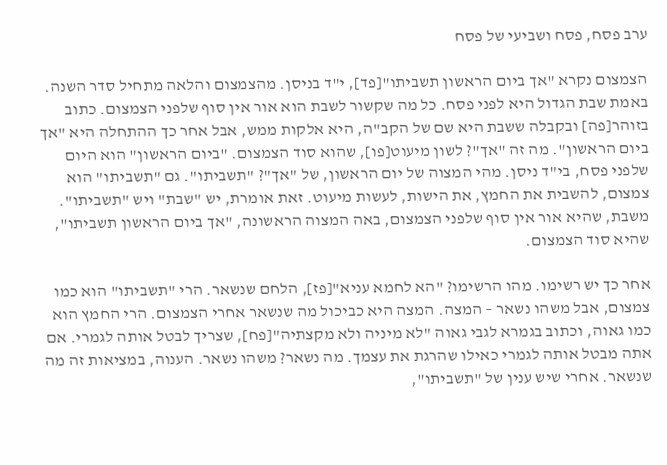ערב פסח, פסח ושביעי של פסח

הצמצום נקרא "אך ביום הראשון תשביתו"[פד], י"ד בניסן. מהצמצום והלאה מתחיל סדר השנה. באמת שבת הגדול היא לפני פסח. כל מה שקשור לשבת הוא אור אין סוף שלפני הצמצום. כתוב בזוהר[פה] ובקבלה ששבת היא שם של הקב"ה, היא אלקות ממש, אבל אחר כך ההתחלה היא "אך ביום הראשון". מה זה "אך"? לשון מיעוט[פו], שהוא סוד הצמצום. "ביום הראשון" הוא היום שלפני פסח, בי"ד ניסן. מהי המצוה של יום הראשון, של "אך"? "תשביתו". גם "תשביתו" הוא צמצום, להשבית את החמץ, את הישות, לעשות מיעוט. זאת אומרת, יש "שבת" ויש "תשביתו". משבת, שהיא אור אין סוף שלפני הצמצום, באה המצוה הראשונה, "אך ביום הראשון תשביתו", שהיא סוד הצמצום.

אחר כך יש רשימו. מהו הרשימו? "הא לחמא עניא"[פז], הלחם שנשאר. הרי "תשביתו" הוא כמו צמצום, אבל משהו נשאר – המצה. המצה היא כביכול מה שנשאר אחרי הצמצום. הרי החמץ הוא כמו גאוה, וכתוב בגמרא לגבי גאוה "לא מיניה ולא מקצתיה"[פח], שצריך לבטל אותה לגמרי. אם אתה מבטל אותה לגמרי כאילו שהרגת את עצמך. מה נשאר? משהו נשאר. הענוה, במציאות זה מה שנשאר. אחרי שיש ענין של "תשביתו",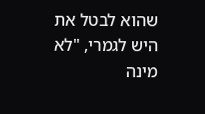שהוא לבטל את היש לגמרי, "לא מינה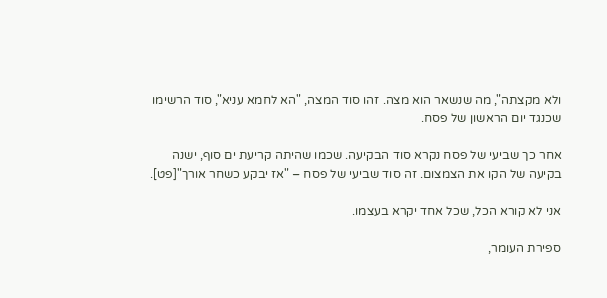ולא מקצתה", מה שנשאר הוא מצה. זהו סוד המצה, "הא לחמא עניא", סוד הרשימו שכנגד יום הראשון של פסח.

אחר כך שביעי של פסח נקרא סוד הבקיעה. שכמו שהיתה קריעת ים סוף, ישנה בקיעה של הקו את הצמצום. זה סוד שביעי של פסח – "אז יבקע כשחר אורך"[פט].

אני לא קורא הכל, שכל אחד יקרא בעצמו.

ספירת העומר,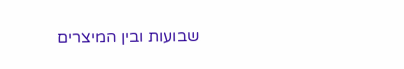שבועות ובין המיצרים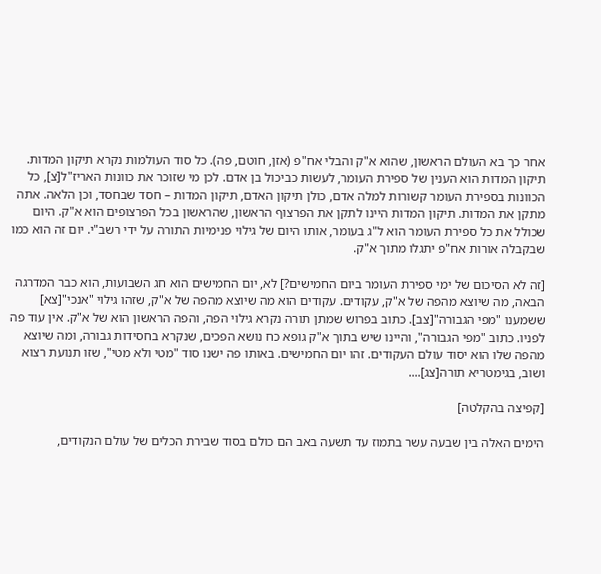אחר כך בא העולם הראשון, שהוא א"ק והבלי אח"פ (אזן, חוטם, פה). כל סוד העולמות נקרא תיקון המדות. תיקון המדות הוא הענין של ספירת העומר, לעשות כביכול בן אדם. לכן מי שזוכר את כוונות האריז"ל[צ], כל הכוונות בספירת העומר קשורות למלה אדם, כולן תיקון האדם, תיקון המדות – חסד שבחסד, וכן הלאה. אתה מתקן את המדות. תיקון המדות היינו לתקן את הפרצוף הראשון, שהראשון בכל הפרצופים הוא א"ק. היום שכולל את כל ספירת העומר הוא ל"ג בעומר, אותו היום של גילוי פנימיות התורה על ידי רשב"י. יום זה הוא כמו שבקבלה אורות אח"פ יתגלו מתוך א"ק.

[זה לא הסיכום של ימי ספירת העומר ביום החמישים?] לא, יום החמישים הוא חג השבועות, הוא כבר המדרגה הבאה, מה שיוצא מהפה של א"ק, עקודים. עקודים הוא מה שיוצא מהפה של א"ק, שזהו גילוי "אנכי"[צא] ששמענו "מפי הגבורה"[צב]. כתוב בפרוש שמתן תורה נקרא גילוי הפה, והפה הראשון הוא של א"ק. אין עוד פה לפניו. כתוב "מפי הגבורה", והיינו שיש בתוך א"ק גופא כח נושא הפכים, שנקרא בחסידות גבורה, ומה שיוצא מהפה שלו הוא יסוד עולם העקודים. זהו יום החמישים. באותו פה ישנו סוד "מטי ולא מטי", שזו תנועת רצוא ושוב, בגימטריא תורה[צג]....

[קפיצה בהקלטה]

הימים האלה בין שבעה עשר בתמוז עד תשעה באב הם כולם בסוד שבירת הכלים של עולם הנקודים,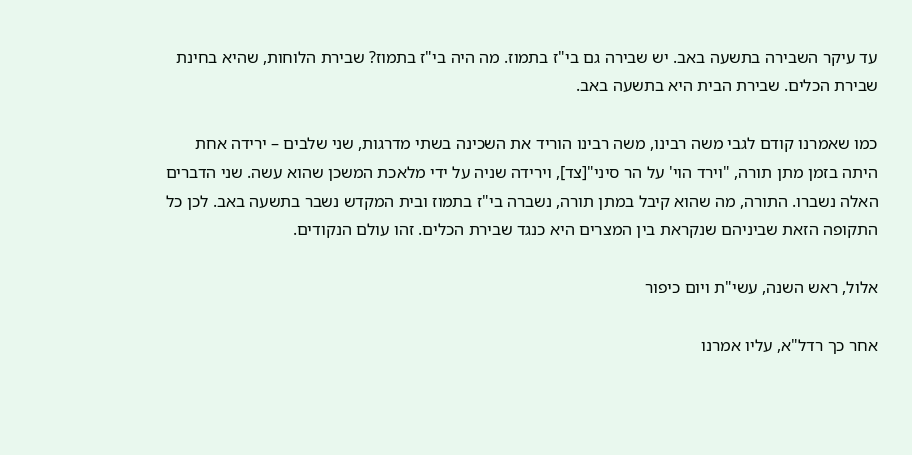עד עיקר השבירה בתשעה באב. יש שבירה גם בי"ז בתמוז. מה היה בי"ז בתמוז? שבירת הלוחות, שהיא בחינת שבירת הכלים. שבירת הבית היא בתשעה באב.

כמו שאמרנו קודם לגבי משה רבינו, משה רבינו הוריד את השכינה בשתי מדרגות, שני שלבים – ירידה אחת היתה בזמן מתן תורה, "וירד הוי' על הר סיני"[צד], וירידה שניה על ידי מלאכת המשכן שהוא עשה. שני הדברים האלה נשברו. התורה, מה שהוא קיבל במתן תורה, נשברה בי"ז בתמוז ובית המקדש נשבר בתשעה באב. לכן כל התקופה הזאת שביניהם שנקראת בין המצרים היא כנגד שבירת הכלים. זהו עולם הנקודים.

אלול, ראש השנה, עשי"ת ויום כיפור

אחר כך רדל"א, עליו אמרנו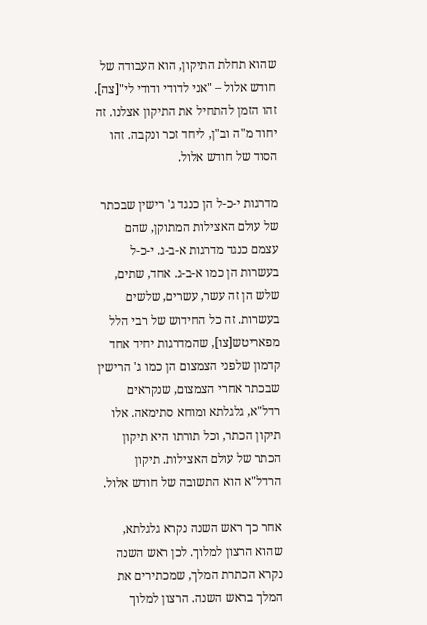שהוא תחלת התיקון, הוא העבודה של חודש אלול – "אני לדודי ודודי לי"[צה]. זהו הזמן להתחיל את התיקון אצלנו. זה יחוד מ"ה וב"ן, ליחד זכר ונקבה. זהו הסוד של חודש אלול.

מדרגות י-כ-ל הן כנגד ג' רישין שבכתר של עולם האצילות המתוקן, שהם עצמם כנגד מדרגות א-ב-ג. י-כ-ל בעשרות הן כמו א-ב-ג. אחד, שתים, שלש הן זה עשר, עשרים, שלשים בעשרות. זה כל החידוש של רבי הלל מפאריטש[צו], שהמדרגות יחיד אחד קדמון שלפני הצמצום הן כמו ג' הרישין שבכתר אחרי הצמצום, שנקראים רדל"א, גלגלתא ומוחא סתימאה. אלו תיקון הכתר, וכל תורתו היא תיקון הכתר של עולם האצילות. תיקון הרדל"א הוא התשובה של חודש אלול.

אחר כך ראש השנה נקרא גלגלתא, שהוא הרצון למלוך. לכן ראש השנה נקרא הכתרת המלך, שמכתירים את המלך בראש השנה. הרצון למלוך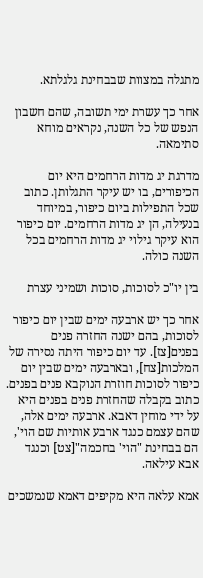מתגלה במצוות שבבחינת גלגלתא.

אחר כך עשרת ימי תשובה, שהם חשבון הנפש של כל השנה, נקראים מוחא סתימאה.

מדרגת יג מדות הרחמים היא יום הכיפורים, בו יש עיקר התגלותן. כתוב שכל התפילות ביום כיפור, במיוחד בנעילה, הן יג מדות הרחמים. יום כיפור הוא עיקר גילוי יג מדות הרחמים בכל השנה כולה.

בין יו"כ לסוכות, סוכות ושמיני עצרת

אחר כך יש ארבעה ימים שבין יום כיפור לסוכות, בהם ישנה החזרה פנים בפנים[צז]. עד יום כיפור היתה נסירה של המלכות[צח], ובארבעה ימים שבין יום כיפור לסוכות חוזרת הנוקבא פנים בפנים. כתוב בקבלה שהחזרת פנים בפנים היא על ידי מוחין דאבא. ארבעה ימים אלה, שהם עצמם כנגד ארבע אותיות שם הוי', הם בבחינת "הוי' בחכמה"[צט] וכנגד אבא עילאה.

אמא עלאה היא מקיפים דאמא שנמשכים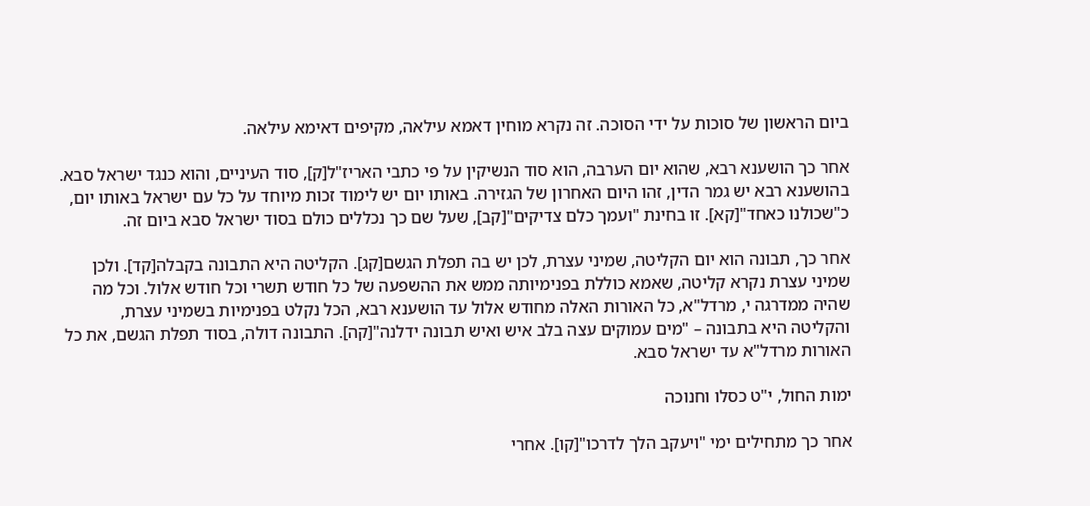ביום הראשון של סוכות על ידי הסוכה. זה נקרא מוחין דאמא עילאה, מקיפים דאימא עילאה.

אחר כך הושענא רבא, שהוא יום הערבה, הוא סוד הנשיקין על פי כתבי האריז"ל[ק], סוד העיניים, והוא כנגד ישראל סבא. בהושענא רבא יש גמר הדין, זהו היום האחרון של הגזירה. באותו יום יש לימוד זכות מיוחד על כל עם ישראל באותו יום, כ"שכולנו כאחד"[קא]. זו בחינת "ועמך כלם צדיקים"[קב], שעל שם כך נכללים כולם בסוד ישראל סבא ביום זה.

אחר כך, תבונה הוא יום הקליטה, שמיני עצרת, לכן יש בה תפלת הגשם[קג]. הקליטה היא התבונה בקבלה[קד]. ולכן שמיני עצרת נקרא קליטה, שאמא כוללת בפנימיותה ממש את ההשפעה של כל חודש תשרי וכל חודש אלול. וכל מה שהיה ממדרגה י, מרדל"א, כל האורות האלה מחודש אלול עד הושענא רבא, הכל נקלט בפנימיות בשמיני עצרת, והקליטה היא בתבונה – "מים עמוקים עצה בלב איש ואיש תבונה ידלנה"[קה]. התבונה דולה, בסוד תפלת הגשם, את כל האורות מרדל"א עד ישראל סבא.

ימות החול, י"ט כסלו וחנוכה

אחר כך מתחילים ימי "ויעקב הלך לדרכו"[קו]. אחרי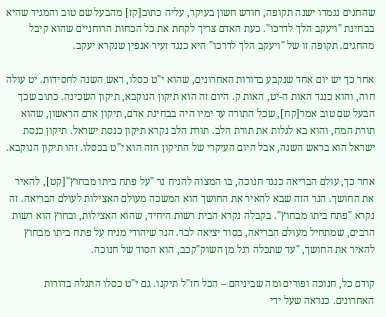שהחגים נגמרו ישנה תקופה, חודש חשון בעיקר, עליה כתוב[קז] מהבעל שם טוב והמגיד שהיא בבחינת "ויעקב הלך לדרכו". כעת האדם צריך לקחת את כל הכחות הרוחניים שהוא קיבל מהחגים. תקופה זו של "ויעקב הלך לדרכו" היא כנגד זעיר אנפין שנקרא יעקב.

אחר כך יש יום אחד שנקבע בדורות האחרונים, שהוא י"ט כסלו, ראש השנה לחסידות. יט עולה חוה, והוא כנגד האות ה-יט, האות ק. היום זה הוא תיקון הנוקבא, תיקון השכינה. כתוב שכך הבעל שם טוב אמר[קח], שכל התורה עד ימיו היה בבחינת אדם, תיקון אדם הראשון, שהוא תורת המח, והוא בא לגלות את תורת הלב. תורת הלב נקרא תיקון כנסת ישראל. תיקון כנסת ישראל הוא בראש השנה, אבל היום העיקרי של התיקון הזה הוא י"ט בכסלו. זהו תיקון הנוקבא.

אחר כך, עולם הבריאה כנגד חנוכה, בו המצוה להניח נר "על פתח ביתו מבחוץ"[קט], להאיר את החושך. הנר הזה שבא להאיר את החושך הוא המשכה מעולם האצילות לעולם הבריאה. זה נקרא "פתח ביתו מבחוץ". בקבלה נקרא הבית רשות היחיד, שהוא האצילות, ובחוץ הוא רשות הרבים, שמתחיל מעולם הבריאה, בסוד יציאה לבר. הנר שיהודי מניח על פתח ביתו מבחוץ להאיר את החושך, "עד שתכלה רגל מן השוק"קכב, הוא הסוד של חנוכה.

קודם כל, חנוכה ופורים ומה שביניהם – הכל חז"ל תיקנו. גם י"ט כסלו התגלה בדורות האחרונים. כנראה שעל ידי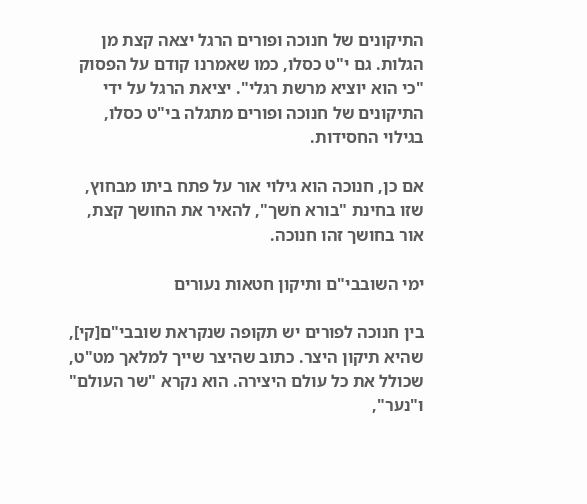התיקונים של חנוכה ופורים הרגל יצאה קצת מן הגלות. גם י"ט כסלו, כמו שאמרנו קודם על הפסוק "כי הוא יוציא מרשת רגלי". יציאת הרגל על ידי התיקונים של חנוכה ופורים מתגלה בי"ט כסלו, בגילוי החסידות.

אם כן, חנוכה הוא גילוי אור על פתח ביתו מבחוץ, שזו בחינת "בורא חֹשך", להאיר את החושך קצת, אור בחושך זהו חנוכה.

ימי השובבי"ם ותיקון חטאות נעורים

בין חנוכה לפורים יש תקופה שנקראת שובבי"ם[קי], שהיא תיקון היצר. כתוב שהיצר שייך למלאך מט"ט, שכולל את כל עולם היצירה. הוא נקרא "שר העולם" ו"נער",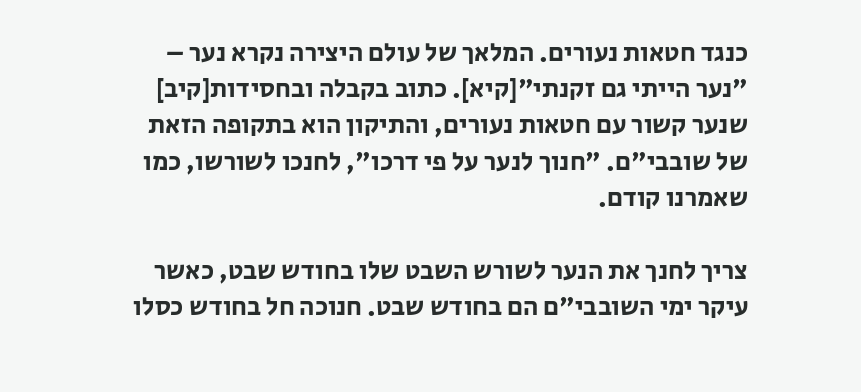כנגד חטאות נעורים. המלאך של עולם היצירה נקרא נער – "נער הייתי גם זקנתי"[קיא]. כתוב בקבלה ובחסידות[קיב] שנער קשור עם חטאות נעורים, והתיקון הוא בתקופה הזאת של שובבי"ם. "חנוך לנער על פי דרכו", לחנכו לשורשו, כמו שאמרנו קודם.

צריך לחנך את הנער לשורש השבט שלו בחודש שבט, כאשר עיקר ימי השובבי"ם הם בחודש שבט. חנוכה חל בחודש כסלו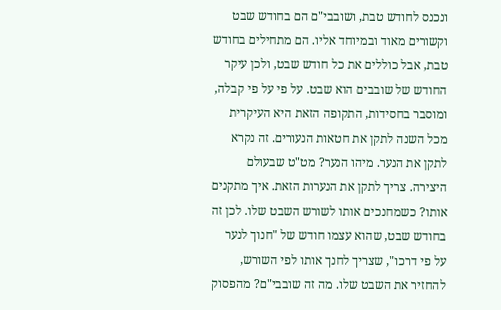ונכנס לחודש טבת, ושובבי"ם הם בחודש שבט וקשורים מאוד ובמיוחד אליו. הם מתחילים בחודש טבת, אבל כוללים את כל חודש שבט, ולכן עיקר החודש של שובבים הוא שבט. על פי על פי קבלה, ומוסבר בחסידות, התקופה הזאת היא העיקרית מכל השנה לתקן את חטאות הנעורים. זה נקרא לתקן את הנער. מיהו הנער? מט"ט שבעולם היצירה. צריך לתקן את הנערות הזאת. איך מתקנים אותו? כשמחנכים אותו לשורש השבט שלו. לכן זה בחודש שבט, שהוא עצמו חודש של "חנוך לנער על פי דרכו", שצריך לחנך אותו לפי השורש, להחזיר את השבט שלו. מה זה שובבי"ם? מהפסוק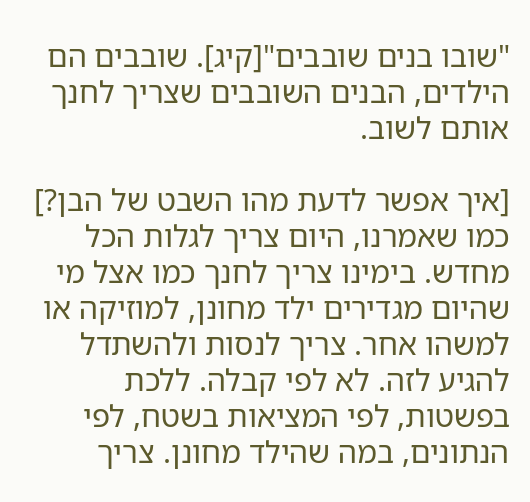"שובו בנים שובבים"[קיג]. שובבים הם הילדים, הבנים השובבים שצריך לחנך אותם לשוב.

[איך אפשר לדעת מהו השבט של הבן?] כמו שאמרנו, היום צריך לגלות הכל מחדש. בימינו צריך לחנך כמו אצל מי שהיום מגדירים ילד מחונן, למוזיקה או למשהו אחר. צריך לנסות ולהשתדל להגיע לזה. לא לפי קבלה. ללכת בפשטות, לפי המציאות בשטח, לפי הנתונים, במה שהילד מחונן. צריך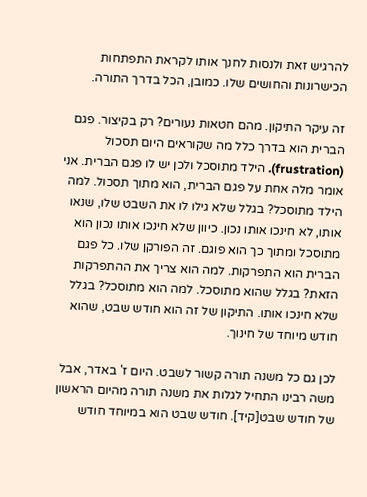להרגיש זאת ולנסות לחנך אותו לקראת התפתחות הכישרונות והחושים שלו. כמובן, הכל בדרך התורה.

זה עיקר התיקון. מהם חטאות נעורים? רק בקיצור. פגם הברית הוא בדרך כלל מה שקוראים היום תסכול (frustration). הילד מתוסכל ולכן יש לו פגם הברית. אני אומר מלה אחת על פגם הברית, הוא מתוך תסכול. למה הילד מתוסכל? בגלל שלא גילו לו את השבט שלו, שנאו אותו, לא חינכו אותו נכון. כיוון שלא חינכו אותו נכון הוא מתוסכל ומתוך כך הוא פוגם. זה הפורקן שלו. כל פגם הברית הוא התפרקות. למה הוא צריך את ההתפרקות הזאת? בגלל שהוא מתוסכל. למה הוא מתוסכל? בגלל שלא חינכו אותו. התיקון של זה הוא חודש שבט, שהוא חודש מיוחד של חינוך.

לכן גם כל משנה תורה קשור לשבט. היום ז' באדר, אבל משה רבינו התחיל לגלות את משנה תורה מהיום הראשון של חודש שבט[קיד]. חודש שבט הוא במיוחד חודש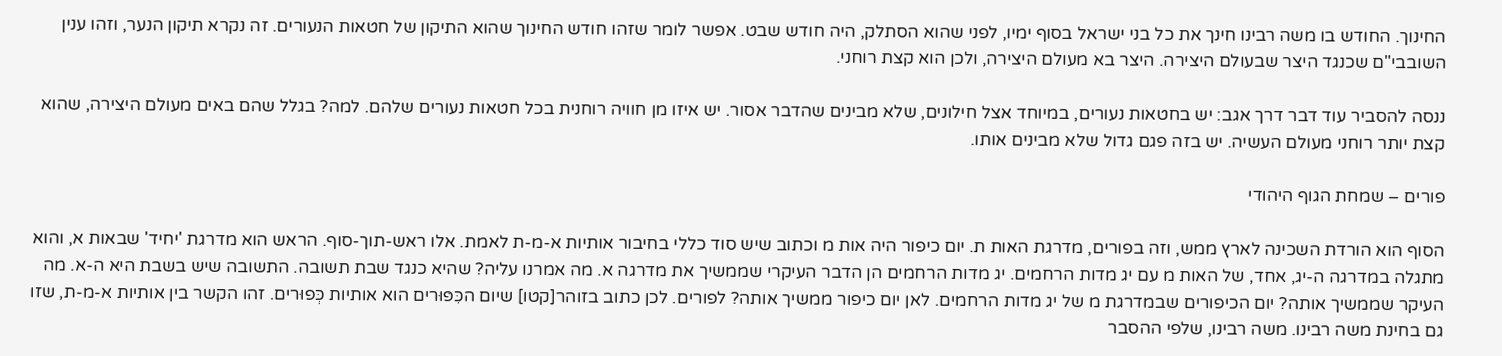החינוך. החודש בו משה רבינו חינך את כל בני ישראל בסוף ימיו, לפני שהוא הסתלק, היה חודש שבט. אפשר לומר שזהו חודש החינוך שהוא התיקון של חטאות הנעורים. זה נקרא תיקון הנער, וזהו ענין השובבי"ם שכנגד היצר שבעולם היצירה. היצר בא מעולם היצירה, ולכן הוא קצת רוחני.

ננסה להסביר עוד דבר דרך אגב: יש בחטאות נעורים, במיוחד אצל חילונים, שלא מבינים שהדבר אסור. יש איזו מן חוויה רוחנית בכל חטאות נעורים שלהם. למה? בגלל שהם באים מעולם היצירה, שהוא קצת יותר רוחני מעולם העשיה. יש בזה פגם גדול שלא מבינים אותו.

פורים – שמחת הגוף היהודי

הסוף הוא הורדת השכינה לארץ ממש, וזה בפורים, מדרגת האות ת. יום כיפור היה אות מ וכתוב שיש סוד כללי בחיבור אותיות א-מ-ת לאמת. אלו ראש-תוך-סוף. הראש הוא מדרגת 'יחיד' שבאות א, והוא מתגלה במדרגה ה-יג, אחד, של האות מ עם יג מדות הרחמים. יג מדות הרחמים הן הדבר העיקרי שממשיך את מדרגה א. מה אמרנו עליה? שהיא כנגד שבת תשובה. התשובה שיש בשבת היא ה-א. מה העיקר שממשיך אותה? יום הכיפורים שבמדרגת מ של יג מדות הרחמים. לאן יום כיפור ממשיך אותה? לפורים. לכן כתוב בזוהר[קטו] שיום הכִּפּוּרים הוא אותיות כְּפוּרים. זהו הקשר בין אותיות א-מ-ת, שזו גם בחינת משה רבינו. משה רבינו, שלפי ההסבר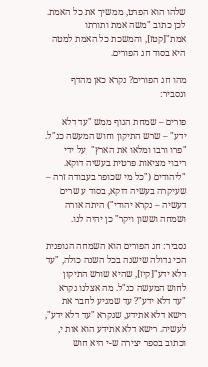שלהו הוא הפרט, ממשיך את כל האמת. לכן כתוב "משה אמת ותורתו אמת"[קטז], והמשכת כל האמת למטה היא בסוד חג הפורים.

מהו חג הפורים? נקרא כאן מהדף ונסביר:

פורים – שמחת הגוף ממש "עד דלא ידע" – שרש התיקון וחוש המעשה כנ"ל. "פרו ורבו ומלאו את הארץ"  על ידי ריבוי מציאות פרטית בעשיה דוקא. "ליהודים ("כל מי שכופר בעבודה זרה – שעיקרה בעשיה דוקא, בסוד ע שרים דעשיה – נקרא יהודי") היתה אורה ושמחה וששון ויקר" כן יהיה לנו.

נסביר: חג הפורים הוא השמחה הגופנית הכי גדולה שישנה בכל השנה כולה, "עד דלא ידע"[קיז], שהיא שורש התיקון לחוש המעשה כנ"ל. מה אצלנו נקרא "עד דלא ידע"? עד שמגיע לחבר את רישא דלא אתידע, שנקרא "עד דלא ידע", לעשיה. רישא דלא אתידע הוא אות י, וכתוב בספר יצירה ש-י היא חוש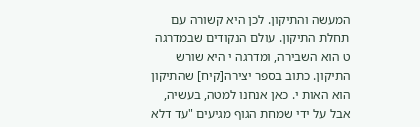המעשה והתיקון. לכן היא קשורה עם תחלת התיקון. עולם הנקודים שבמדרגה ט הוא השבירה, ומדרגה י היא שורש התיקון. כתוב בספר יצירה[קיח] שהתיקון הוא האות י. כאן אנחנו למטה, בעשיה, אבל על ידי שמחת הגוף מגיעים "עד דלא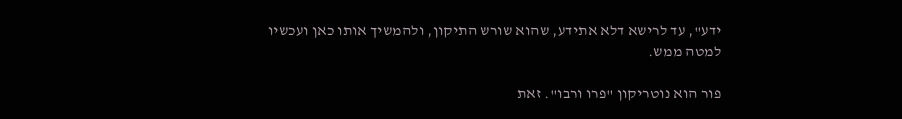ידע", עד לרישא דלא אתידע, שהוא שורש התיקון, ולהמשיך אותו כאן ועכשיו למטה ממש.

פור הוא נוטריקון "פרו ורבו". זאת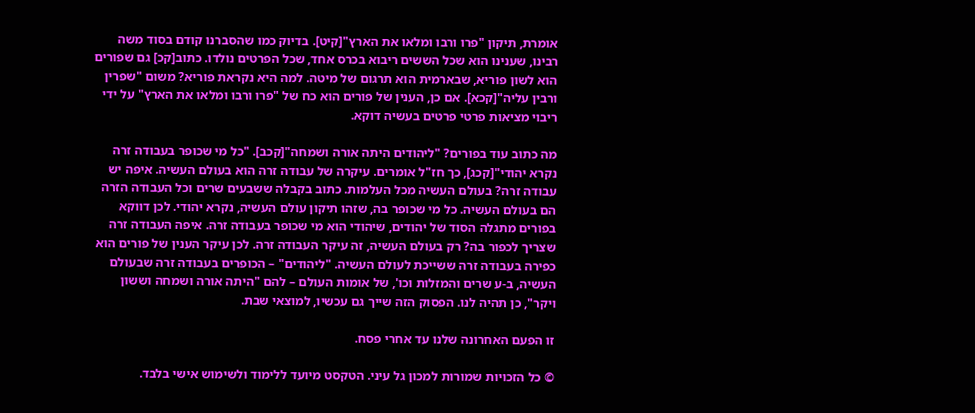אומרת, תיקון "פרו ורבו ומלאו את הארץ"[קיט]. בדיוק כמו שהסברנו קודם בסוד משה רבינו, שענינו הוא שכל הששים ריבוא בכרס אחד, שכל הפרטים נולדו. כתוב[קכ] גם שפורים הוא לשון פוריא, שבארמית הוא תרגום של מיטה. למה היא נקראת פוריא? משום "שפרין ורבין עליה"[קכא]. אם כן, הענין של פורים הוא כח של "פרו ורבו ומלאו את הארץ" על ידי ריבוי מציאות פרטי פרטים בעשיה דוקא.

מה כתוב עוד בפורים? "ליהודים היתה אורה ושמחה"[קכב]. "כל מי שכופר בעבודה זרה נקרא יהודי"[קכג], כך חז"ל אומרים. עיקרה של עבודה זרה הוא בעולם העשיה. איפה יש עבודה זרה? בעולם העשיה מכל העלמות. כתוב בקבלה ששבעים שרים וכל העבודה הזרה הם בעולם העשיה. כל מי שכופר בה, שזהו תיקון עולם העשיה, נקרא יהודי. לכן דווקא בפורים מתגלה הסוד של יהודים, שיהודי הוא מי שכופר בעבודה זרה. איפה העבודה זרה שצריך לכפור בה? רק בעולם העשיה, זה עיקר העבודה זרה. לכן עיקר הענין של פורים הוא כפירה בעבודה זרה ששייכת לעולם העשיה. "ליהודים" – הכופרים בעבודה זרה שבעולם העשיה, ב-ע שרים והמזלות וכו', של אומות העולם – להם "היתה אורה ושמחה וששון ויקר", כן תהיה לנו. הפסוק הזה שייך גם עכשיו, למוצאי שבת.

זו הפעם האחרונה שלנו עד אחרי פסח.

© כל הזכויות שמורות למכון גל עיני. הטקסט מיועד ללימוד ולשימוש אישי בלבד.